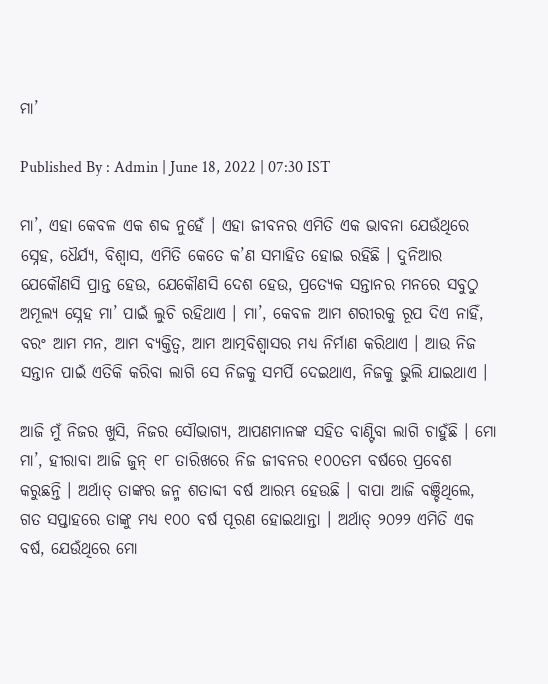ମା’

Published By : Admin | June 18, 2022 | 07:30 IST

ମା’, ଏହା କେବଳ ଏକ ଶବ୍ଦ ନୁହେଁ । ଏହା ଜୀବନର ଏମିତି ଏକ ଭାବନା ଯେଉଁଥିରେ ସ୍ନେହ, ଧୈର୍ଯ୍ୟ, ବିଶ୍ୱାସ, ଏମିତି କେତେ କ’ଣ ସମାହିତ ହୋଇ ରହିଛି । ଦୁନିଆର ଯେକୌଣସି ପ୍ରାନ୍ତ ହେଉ, ଯେକୌଣସି ଦେଶ ହେଉ, ପ୍ରତ୍ୟେକ ସନ୍ତାନର ମନରେ ସବୁଠୁ ଅମୂଲ୍ୟ ସ୍ନେହ ମା’ ପାଇଁ ଲୁଚି ରହିଥାଏ । ମା’, କେବଳ ଆମ ଶରୀରକୁ ରୂପ ଦିଏ ନାହିଁ, ବରଂ ଆମ ମନ, ଆମ ବ୍ୟକ୍ତିତ୍ୱ, ଆମ ଆତ୍ମବିଶ୍ୱାସର ମଧ୍ୟ ନିର୍ମାଣ କରିଥାଏ । ଆଉ ନିଜ ସନ୍ତାନ ପାଇଁ ଏତିକି କରିବା ଲାଗି ସେ ନିଜକୁ ସମର୍ପି ଦେଇଥାଏ, ନିଜକୁ ଭୁଲି ଯାଇଥାଏ ।

ଆଜି ମୁଁ ନିଜର ଖୁସି, ନିଜର ସୌଭାଗ୍ୟ, ଆପଣମାନଙ୍କ ସହିତ ବାଣ୍ଟିବା ଲାଗି ଚାହୁଁଛି । ମୋ ମା’, ହୀରାବା ଆଜି ଜୁନ୍ ୧୮ ତାରିଖରେ ନିଜ ଜୀବନର ୧୦୦ତମ ବର୍ଷରେ ପ୍ରବେଶ କରୁଛନ୍ତି । ଅର୍ଥାତ୍ ତାଙ୍କର ଜନ୍ମ ଶତାବ୍ଦୀ ବର୍ଷ ଆରମ୍ଭ ହେଉଛି । ବାପା ଆଜି ବଞ୍ଚିଥିଲେ, ଗତ ସପ୍ତାହରେ ତାଙ୍କୁ ମଧ୍ୟ ୧୦୦ ବର୍ଷ ପୂରଣ ହୋଇଥାନ୍ତା । ଅର୍ଥାତ୍ ୨୦୨୨ ଏମିତି ଏକ ବର୍ଷ, ଯେଉଁଥିରେ ମୋ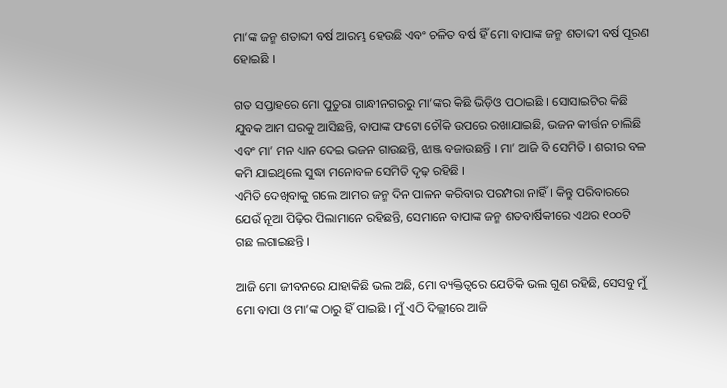ମା’ଙ୍କ ଜନ୍ମ ଶତାବ୍ଦୀ ବର୍ଷ ଆରମ୍ଭ ହେଉଛି ଏବଂ ଚଳିତ ବର୍ଷ ହିଁ ମୋ ବାପାଙ୍କ ଜନ୍ମ ଶତାବ୍ଦୀ ବର୍ଷ ପୂରଣ ହୋଇଛି ।

ଗତ ସପ୍ତାହରେ ମୋ ପୁତୁରା ଗାନ୍ଧୀନଗରରୁ ମା’ଙ୍କର କିଛି ଭିଡ଼ିଓ ପଠାଇଛି । ସୋସାଇଟିର କିଛି ଯୁବକ ଆମ ଘରକୁ ଆସିଛନ୍ତି, ବାପାଙ୍କ ଫଟୋ ଚୌକି ଉପରେ ରଖାଯାଇଛି, ଭଜନ କୀର୍ତ୍ତନ ଚାଲିଛି ଏବଂ ମା’ ମନ ଧ୍ୟାନ ଦେଇ ଭଜନ ଗାଉଛନ୍ତି, ଝାଞ୍ଜ ବଜାଉଛନ୍ତି । ମା’ ଆଜି ବି ସେମିତି । ଶରୀର ବଳ କମି ଯାଇଥିଲେ ସୁଦ୍ଧା ମନୋବଳ ସେମିତି ଦୃଢ଼ ରହିଛି ।
ଏମିତି ଦେଖିବାକୁ ଗଲେ ଆମର ଜନ୍ମ ଦିନ ପାଳନ କରିବାର ପରମ୍ପରା ନାହିଁ । କିନ୍ତୁ ପରିବାରରେ ଯେଉଁ ନୂଆ ପିଢ଼ିର ପିଲାମାନେ ରହିଛନ୍ତି, ସେମାନେ ବାପାଙ୍କ ଜନ୍ମ ଶତବାର୍ଷିକୀରେ ଏଥର ୧୦୦ଟି ଗଛ ଲଗାଇଛନ୍ତି ।

ଆଜି ମୋ ଜୀବନରେ ଯାହାକିଛି ଭଲ ଅଛି, ମୋ ବ୍ୟକ୍ତିତ୍ୱରେ ଯେତିକି ଭଲ ଗୁଣ ରହିଛି, ସେସବୁ ମୁଁ ମୋ ବାପା ଓ ମା’ଙ୍କ ଠାରୁ ହିଁ ପାଇଛି । ମୁଁ ଏଠି ଦିଲ୍ଲୀରେ ଆଜି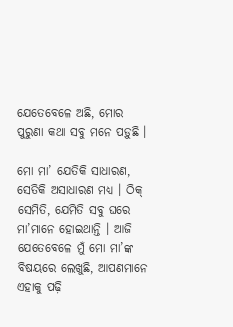ଯେତେବେଳେ ଅଛି, ମୋର ପୁରୁଣା କଥା ସବୁ ମନେ ପଡ଼ୁଛି ।

ମୋ ମା’ ଯେତିକି ସାଧାରଣ, ସେତିକି ଅସାଧାରଣ ମଧ୍ୟ । ଠିକ୍ ସେମିତି, ଯେମିତି ସବୁ ଘରେ ମା’ମାନେ ହୋଇଥାନ୍ତି । ଆଜି ଯେତେବେଳେ ମୁଁ ମୋ ମା’ଙ୍କ ବିଷୟରେ ଲେଖୁଛି, ଆପଣମାନେ ଏହାକୁ ପଢ଼ି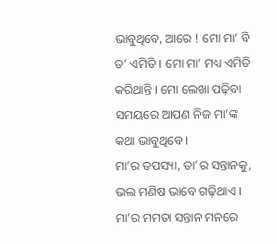ଭାବୁଥିବେ, ଆରେ ! ମୋ ମା’ ବି ତ’ ଏମିତି । ମୋ ମା’ ମଧ୍ୟ ଏମିତି କରିଥାନ୍ତି । ମୋ ଲେଖା ପଢ଼ିବା ସମୟରେ ଆପଣ ନିଜ ମା’ଙ୍କ କଥା ଭାବୁଥିବେ ।
ମା’ର ତପସ୍ୟା, ତା’ର ସନ୍ତାନକୁ, ଭଲ ମଣିଷ ଭାବେ ଗଢ଼ିଥାଏ । ମା’ର ମମତା ସନ୍ତାନ ମନରେ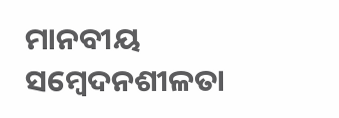ମାନବୀୟ ସମ୍ବେଦନଶୀଳତା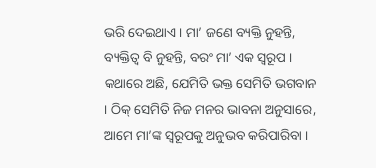ଭରି ଦେଇଥାଏ । ମା’ ଜଣେ ବ୍ୟକ୍ତି ନୁହନ୍ତି, ବ୍ୟକ୍ତିତ୍ୱ ବି ନୁହନ୍ତି, ବରଂ ମା’ ଏକ ସ୍ୱରୂପ । କଥାରେ ଅଛି, ଯେମିତି ଭକ୍ତ ସେମିତି ଭଗବାନ । ଠିକ୍ ସେମିତି ନିଜ ମନର ଭାବନା ଅନୁସାରେ, ଆମେ ମା’ଙ୍କ ସ୍ୱରୂପକୁ ଅନୁଭବ କରିପାରିବା ।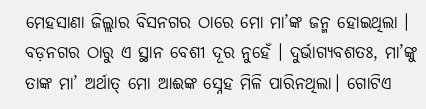ମେହସାଣା ଜିଲ୍ଲାର ବିସନଗର ଠାରେ ମୋ ମା’ଙ୍କ ଜନ୍ମ ହୋଇଥିଲା । ବଡ଼ନଗର ଠାରୁ ଏ ସ୍ଥାନ ବେଶୀ ଦୂର ନୁହେଁ । ଦୁର୍ଭାଗ୍ୟବଶତଃ, ମା’ଙ୍କୁ ତାଙ୍କ ମା’ ଅର୍ଥାତ୍ ମୋ ଆଈଙ୍କ ସ୍ନେହ ମିଳି ପାରିନଥିଲା। ଗୋଟିଏ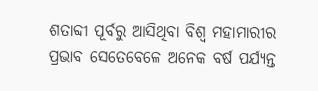ଶତାବ୍ଦୀ ପୂର୍ବରୁ ଆସିଥିବା ବିଶ୍ୱ ମହାମାରୀର ପ୍ରଭାବ ସେତେବେଳେ ଅନେକ ବର୍ଷ ପର୍ଯ୍ୟନ୍ତ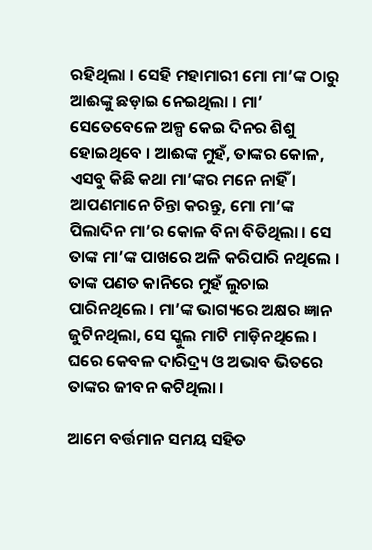ରହିଥିଲା । ସେହି ମହାମାରୀ ମୋ ମା’ଙ୍କ ଠାରୁ ଆଈଙ୍କୁ ଛଡ଼ାଇ ନେଇଥିଲା । ମା’ ସେତେବେଳେ ଅଳ୍ପ କେଇ ଦିନର ଶିଶୁ ହୋଇଥିବେ । ଆଈଙ୍କ ମୁହଁ, ତାଙ୍କର କୋଳ, ଏସବୁ କିଛି କଥା ମା’ଙ୍କର ମନେ ନାହିଁ । ଆପଣମାନେ ଚିନ୍ତା କରନ୍ତୁ, ମୋ ମା’ଙ୍କ ପିଲାଦିନ ମା’ର କୋଳ ବିନା ବିତିଥିଲା । ସେ ତାଙ୍କ ମା’ଙ୍କ ପାଖରେ ଅଳି କରିପାରି ନଥିଲେ । ତାଙ୍କ ପଣତ କାନିରେ ମୁହଁ ଲୁଚାଇ ପାରିନଥିଲେ । ମା’ଙ୍କ ଭାଗ୍ୟରେ ଅକ୍ଷର ଜ୍ଞାନ ଜୁଟିନଥିଲା, ସେ ସ୍କୁଲ ମାଟି ମାଡ଼ିନଥିଲେ । ଘରେ କେବଳ ଦାରିଦ୍ର୍ୟ ଓ ଅଭାବ ଭିତରେ ତାଙ୍କର ଜୀବନ କଟିଥିଲା ।

ଆମେ ବର୍ତ୍ତମାନ ସମୟ ସହିତ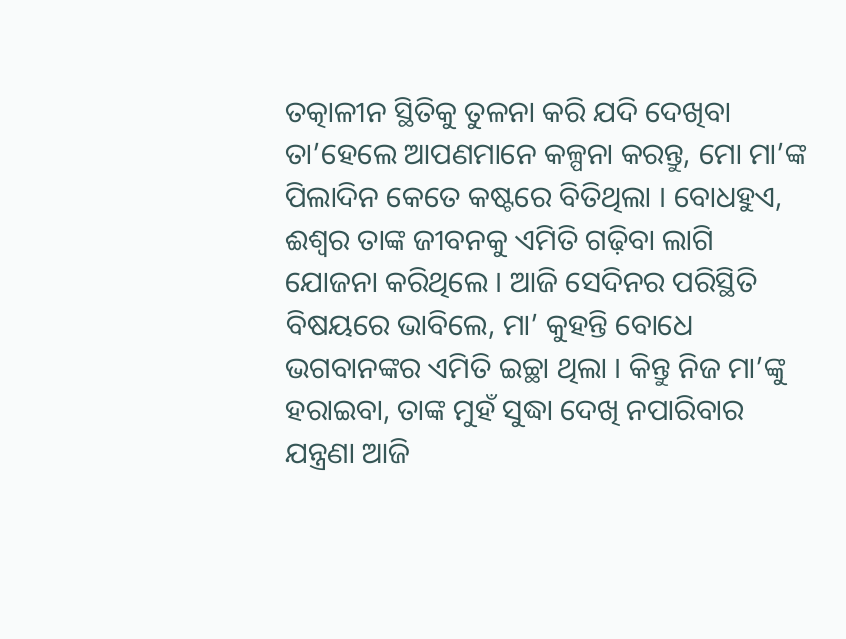ତତ୍କାଳୀନ ସ୍ଥିତିକୁ ତୁଳନା କରି ଯଦି ଦେଖିବା ତା’ହେଲେ ଆପଣମାନେ କଳ୍ପନା କରନ୍ତୁ, ମୋ ମା’ଙ୍କ ପିଲାଦିନ କେତେ କଷ୍ଟରେ ବିତିଥିଲା । ବୋଧହୁଏ, ଈଶ୍ୱର ତାଙ୍କ ଜୀବନକୁ ଏମିତି ଗଢ଼ିବା ଲାଗି ଯୋଜନା କରିଥିଲେ । ଆଜି ସେଦିନର ପରିସ୍ଥିତି ବିଷୟରେ ଭାବିଲେ, ମା’ କୁହନ୍ତି ବୋଧେ ଭଗବାନଙ୍କର ଏମିତି ଇଚ୍ଛା ଥିଲା । କିନ୍ତୁ ନିଜ ମା’ଙ୍କୁ ହରାଇବା, ତାଙ୍କ ମୁହଁ ସୁଦ୍ଧା ଦେଖି ନପାରିବାର ଯନ୍ତ୍ରଣା ଆଜି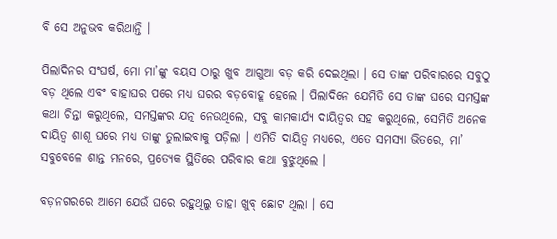ବି ସେ ଅନୁଭବ କରିଥାନ୍ତି ।

ପିଲାଦିନର ସଂଘର୍ଷ, ମୋ ମା’ଙ୍କୁ ବୟସ ଠାରୁ ଖୁବ ଆଗୁଆ ବଡ଼ କରି ଦେଇଥିଲା । ସେ ତାଙ୍କ ପରିବାରରେ ସବୁଠୁ ବଡ଼ ଥିଲେ ଏବଂ ବାହାଘର ପରେ ମଧ୍ୟ ଘରର ବଡ଼ବୋହୂ ହେଲେ । ପିଲାଦିନେ ଯେମିତି ସେ ତାଙ୍କ ଘରେ ସମସ୍ତଙ୍କ କଥା ଚିନ୍ତା କରୁଥିଲେ, ସମସ୍ତଙ୍କର ଯତ୍ନ ନେଉଥିଲେ, ସବୁ କାମକାର୍ଯ୍ୟ ଦାୟିତ୍ୱର ସହ କରୁଥିଲେ, ସେମିତି ଅନେକ ଦାୟିତ୍ୱ ଶାଶୂ ଘରେ ମଧ୍ୟ ତାଙ୍କୁ ତୁଲାଇବାକୁ ପଡ଼ିଲା । ଏମିତି ଦାୟିତ୍ୱ ମଧ୍ୟରେ, ଏତେ ସମସ୍ୟା ଭିତରେ, ମା’ ସବୁବେଳେ ଶାନ୍ତ ମନରେ, ପ୍ରତ୍ୟେକ ସ୍ଥିତିରେ ପରିବାର କଥା ବୁଝୁଥିଲେ ।

ବଡ଼ନଗରରେ ଆମେ ଯେଉଁ ଘରେ ରହୁଥିଲୁ ତାହା ଖୁବ୍ ଛୋଟ ଥିଲା । ସେ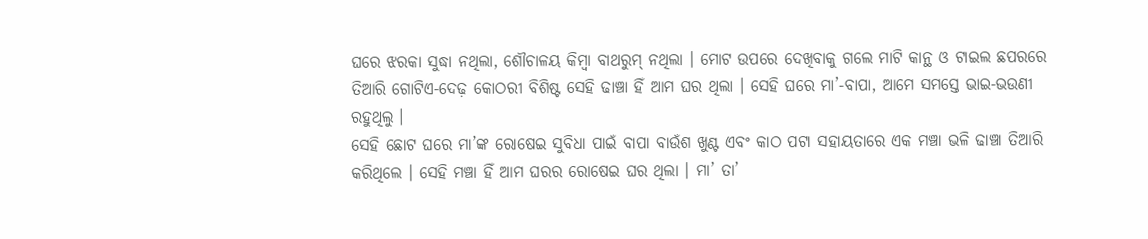ଘରେ ଝରକା ସୁଦ୍ଧା ନଥିଲା, ଶୌଚାଳୟ କିମ୍ବା ବାଥରୁମ୍ ନଥିଲା । ମୋଟ ଉପରେ ଦେଖିବାକୁ ଗଲେ ମାଟି କାନ୍ଥ ଓ ଟାଇଲ ଛପରରେ ତିଆରି ଗୋଟିଏ-ଦେଢ଼ କୋଠରୀ ବିଶିଷ୍ଟ ସେହି ଢାଞ୍ଚା ହିଁ ଆମ ଘର ଥିଲା । ସେହି ଘରେ ମା’-ବାପା, ଆମେ ସମସ୍ତେ ଭାଇ-ଭଉଣୀ ରହୁଥିଲୁ ।
ସେହି ଛୋଟ ଘରେ ମା’ଙ୍କ ରୋଷେଇ ସୁବିଧା ପାଇଁ ବାପା ବାଉଁଶ ଖୁଣ୍ଟ ଏବଂ କାଠ ପଟା ସହାୟତାରେ ଏକ ମଞ୍ଚା ଭଳି ଢାଞ୍ଚା ତିଆରି କରିଥିଲେ । ସେହି ମଞ୍ଚା ହିଁ ଆମ ଘରର ରୋଷେଇ ଘର ଥିଲା । ମା’ ତା’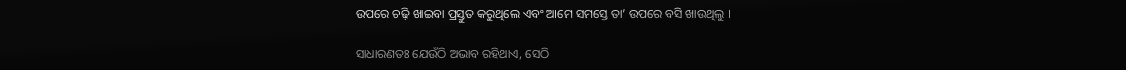ଉପରେ ଚଢ଼ି ଖାଇବା ପ୍ରସ୍ତୁତ କରୁଥିଲେ ଏବଂ ଆମେ ସମସ୍ତେ ତା’ ଉପରେ ବସି ଖାଉଥିଲୁ ।

ସାଧାରଣତଃ ଯେଉଁଠି ଅଭାବ ରହିଥାଏ, ସେଠି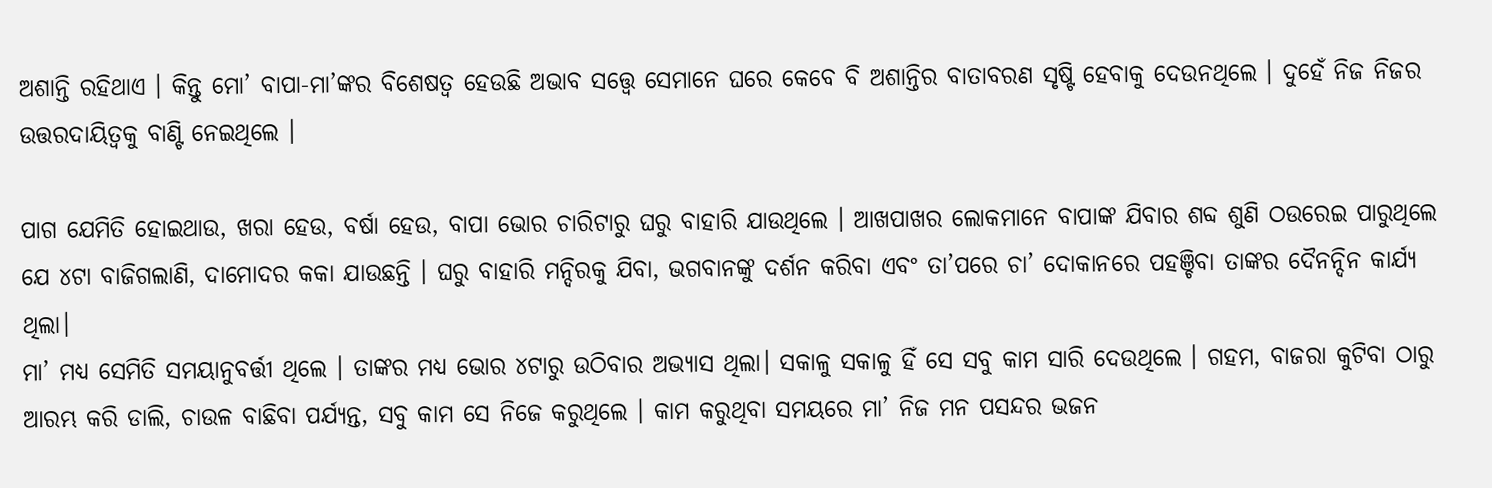ଅଶାନ୍ତି ରହିଥାଏ । କିନ୍ତୁ ମୋ’ ବାପା-ମା’ଙ୍କର ବିଶେଷତ୍ୱ ହେଉଛି ଅଭାବ ସତ୍ତ୍ୱେ ସେମାନେ ଘରେ କେବେ ବି ଅଶାନ୍ତିର ବାତାବରଣ ସୃଷ୍ଟି ହେବାକୁ ଦେଉନଥିଲେ । ଦୁହେଁ ନିଜ ନିଜର ଉତ୍ତରଦାୟିତ୍ୱକୁ ବାଣ୍ଟି ନେଇଥିଲେ ।

ପାଗ ଯେମିତି ହୋଇଥାଉ, ଖରା ହେଉ, ବର୍ଷା ହେଉ, ବାପା ଭୋର ଚାରିଟାରୁ ଘରୁ ବାହାରି ଯାଉଥିଲେ । ଆଖପାଖର ଲୋକମାନେ ବାପାଙ୍କ ଯିବାର ଶବ୍ଦ ଶୁଣି ଠଉରେଇ ପାରୁଥିଲେ ଯେ ୪ଟା ବାଜିଗଲାଣି, ଦାମୋଦର କକା ଯାଉଛନ୍ତି । ଘରୁ ବାହାରି ମନ୍ଦିରକୁ ଯିବା, ଭଗବାନଙ୍କୁ ଦର୍ଶନ କରିବା ଏବଂ ତା’ପରେ ଚା’ ଦୋକାନରେ ପହଞ୍ଚିବା ତାଙ୍କର ଦୈନନ୍ଦିନ କାର୍ଯ୍ୟ ଥିଲା।
ମା’ ମଧ୍ୟ ସେମିତି ସମୟାନୁବର୍ତ୍ତୀ ଥିଲେ । ତାଙ୍କର ମଧ୍ୟ ଭୋର ୪ଟାରୁ ଉଠିବାର ଅଭ୍ୟାସ ଥିଲା। ସକାଳୁ ସକାଳୁ ହିଁ ସେ ସବୁ କାମ ସାରି ଦେଉଥିଲେ । ଗହମ, ବାଜରା କୁଟିବା ଠାରୁ ଆରମ୍ଭ କରି ଡାଲି, ଚାଉଳ ବାଛିବା ପର୍ଯ୍ୟନ୍ତ, ସବୁ କାମ ସେ ନିଜେ କରୁଥିଲେ । କାମ କରୁଥିବା ସମୟରେ ମା’ ନିଜ ମନ ପସନ୍ଦର ଭଜନ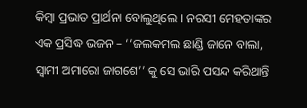କିମ୍ବା ପ୍ରଭାତ ପ୍ରାର୍ଥନା ବୋଲୁଥିଲେ । ନରସୀ ମେହତାଙ୍କର ଏକ ପ୍ରସିଦ୍ଧ ଭଜନ – ‘‘ଜଲକମଲ ଛାଣ୍ଡି ଜାନେ ବାଲା, ସ୍ୱାମୀ ଅମାରୋ ଜାଗଶେ’’ କୁ ସେ ଭାରି ପସନ୍ଦ କରିଥାନ୍ତି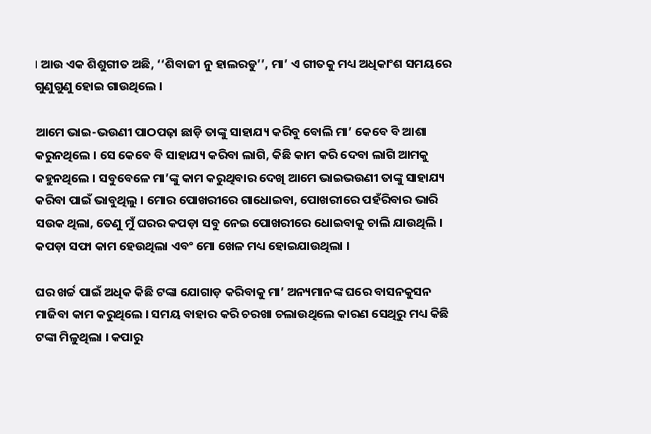। ଆଉ ଏକ ଶିଶୁଗୀତ ଅଛି, ‘‘ଶିବାଜୀ ନୁ ହାଲରଡୁ’’, ମା’ ଏ ଗୀତକୁ ମଧ୍ୟ ଅଧିକାଂଶ ସମୟରେ ଗୁଣୁଗୁଣୁ ହୋଇ ଗାଉଥିଲେ ।

ଆମେ ଭାଇ-ଭଉଣୀ ପାଠପଢ଼ା ଛାଡ଼ି ତାଙ୍କୁ ସାହାଯ୍ୟ କରିବୁ ବୋଲି ମା’ କେବେ ବି ଆଶା କରୁନଥିଲେ । ସେ କେବେ ବି ସାହାଯ୍ୟ କରିବା ଲାଗି, କିଛି କାମ କରି ଦେବା ଲାଗି ଆମକୁ କହୁନଥିଲେ । ସବୁବେଳେ ମା’ଙ୍କୁ କାମ କରୁଥିବାର ଦେଖି ଆମେ ଭାଇଭଉଣୀ ତାଙ୍କୁ ସାହାଯ୍ୟ କରିବା ପାଇଁ ଭାବୁଥିଲୁ । ମୋର ପୋଖରୀରେ ଗାଧୋଇବା, ପୋଖରୀରେ ପହଁରିବାର ଭାରି ସଉକ ଥିଲା, ତେଣୁ ମୁଁ ଘରର କପଡ଼ା ସବୁ ନେଇ ପୋଖରୀରେ ଧୋଇବାକୁ ଚାଲି ଯାଉଥିଲି । କପଡ଼ା ସଫା କାମ ହେଉଥିଲା ଏବଂ ମୋ ଖେଳ ମଧ୍ୟ ହୋଇଯାଉଥିଲା ।

ଘର ଖର୍ଚ୍ଚ ପାଇଁ ଅଧିକ କିଛି ଟଙ୍କା ଯୋଗାଡ଼ କରିବାକୁ ମା’ ଅନ୍ୟମାନଙ୍କ ଘରେ ବାସନକୁସନ ମାଜିବା କାମ କରୁଥିଲେ । ସମୟ ବାହାର କରି ଚରଖା ଚଲାଉଥିଲେ କାରଣ ସେଥିରୁ ମଧ୍ୟ କିଛି ଟଙ୍କା ମିଳୁଥିଲା । କପାରୁ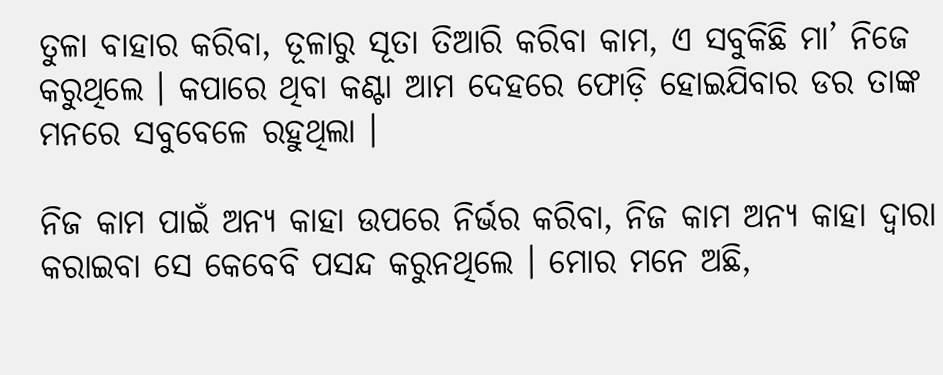ତୁଳା ବାହାର କରିବା, ତୂଳାରୁ ସୂତା ତିଆରି କରିବା କାମ, ଏ ସବୁକିଛି ମା’ ନିଜେ କରୁଥିଲେ । କପାରେ ଥିବା କଣ୍ଟା ଆମ ଦେହରେ ଫୋଡ଼ି ହୋଇଯିବାର ଡର ତାଙ୍କ ମନରେ ସବୁବେଳେ ରହୁଥିଲା ।

ନିଜ କାମ ପାଇଁ ଅନ୍ୟ କାହା ଉପରେ ନିର୍ଭର କରିବା, ନିଜ କାମ ଅନ୍ୟ କାହା ଦ୍ୱାରା କରାଇବା ସେ କେବେବି ପସନ୍ଦ କରୁନଥିଲେ । ମୋର ମନେ ଅଛି,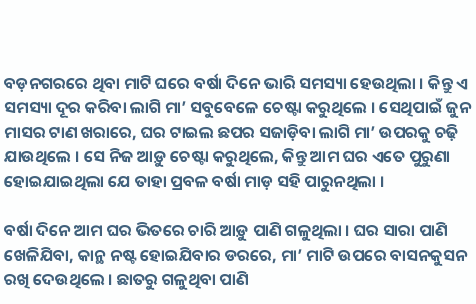ବଡ଼ନଗରରେ ଥିବା ମାଟି ଘରେ ବର୍ଷା ଦିନେ ଭାରି ସମସ୍ୟା ହେଉଥିଲା । କିନ୍ତୁ ଏ ସମସ୍ୟା ଦୂର କରିବା ଲାଗି ମା’ ସବୁବେଳେ ଚେଷ୍ଟା କରୁଥିଲେ । ସେଥିପାଇଁ ଜୁନ ମାସର ଟାଣ ଖରାରେ, ଘର ଟାଇଲ ଛପର ସଜାଡ଼ିବା ଲାଗି ମା’ ଉପରକୁ ଚଢ଼ି ଯାଉଥିଲେ । ସେ ନିଜ ଆଡ଼ୁ ଚେଷ୍ଟା କରୁଥିଲେ, କିନ୍ତୁ ଆମ ଘର ଏତେ ପୁରୁଣା ହୋଇଯାଇଥିଲା ଯେ ତାହା ପ୍ରବଳ ବର୍ଷା ମାଡ଼ ସହି ପାରୁନଥିଲା ।

ବର୍ଷା ଦିନେ ଆମ ଘର ଭିତରେ ଚାରି ଆଡ଼ୁ ପାଣି ଗଳୁଥିଲା । ଘର ସାରା ପାଣି ଖେଳିଯିବା, କାନ୍ଥ ନଷ୍ଟ ହୋଇଯିବାର ଡରରେ, ମା’ ମାଟି ଉପରେ ବାସନକୁସନ ରଖି ଦେଉଥିଲେ । ଛାତରୁ ଗଳୁଥିବା ପାଣି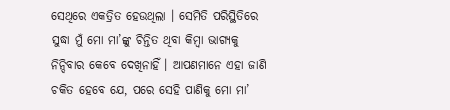ସେଥିରେ ଏକତ୍ରିତ ହେଉଥିଲା । ସେମିତି ପରିସ୍ଥିତିରେ ସୁଦ୍ଧା ମୁଁ ମୋ ମା’ଙ୍କୁ ଚିନ୍ତିତ ଥିବା କିମ୍ବା ଭାଗ୍ୟକୁ ନିନ୍ଦିବାର କେବେ ଦେଖିନାହିଁ । ଆପଣମାନେ ଏହା ଜାଣି ଚକିତ ହେବେ ଯେ, ପରେ ସେହି ପାଣିକୁ ମୋ ମା’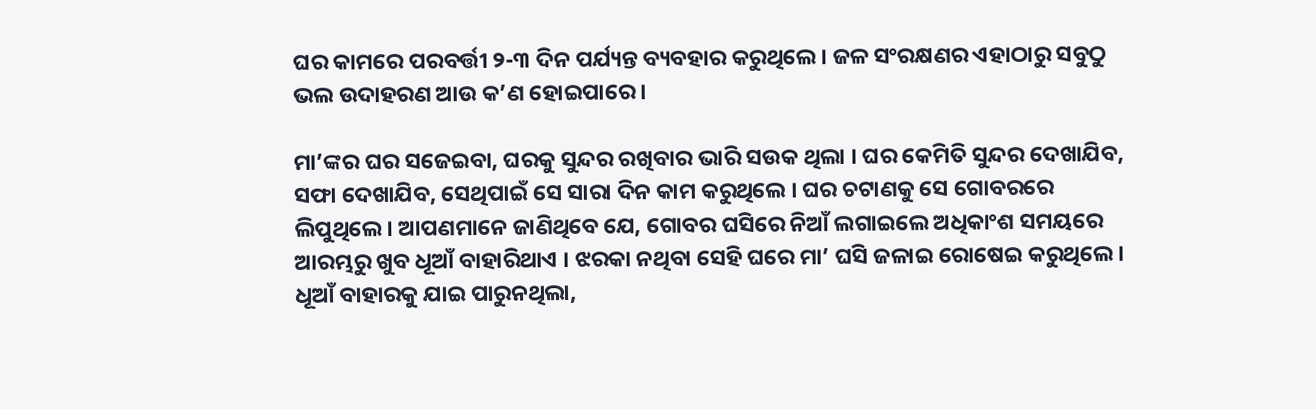ଘର କାମରେ ପରବର୍ତ୍ତୀ ୨-୩ ଦିନ ପର୍ଯ୍ୟନ୍ତ ବ୍ୟବହାର କରୁଥିଲେ । ଜଳ ସଂରକ୍ଷଣର ଏହାଠାରୁ ସବୁଠୁ ଭଲ ଉଦାହରଣ ଆଉ କ’ଣ ହୋଇପାରେ ।

ମା’ଙ୍କର ଘର ସଜେଇବା, ଘରକୁ ସୁନ୍ଦର ରଖିବାର ଭାରି ସଉକ ଥିଲା । ଘର କେମିତି ସୁନ୍ଦର ଦେଖାଯିବ, ସଫା ଦେଖାଯିବ, ସେଥିପାଇଁ ସେ ସାରା ଦିନ କାମ କରୁଥିଲେ । ଘର ଚଟାଣକୁ ସେ ଗୋବରରେ ଲିପୁଥିଲେ। ଆପଣମାନେ ଜାଣିଥିବେ ଯେ, ଗୋବର ଘସିରେ ନିଆଁ ଲଗାଇଲେ ଅଧିକାଂଶ ସମୟରେ ଆରମ୍ଭରୁ ଖୁବ ଧୂଆଁ ବାହାରିଥାଏ । ଝରକା ନଥିବା ସେହି ଘରେ ମା’ ଘସି ଜଳାଇ ରୋଷେଇ କରୁଥିଲେ । ଧୂଆଁ ବାହାରକୁ ଯାଇ ପାରୁନଥିଲା,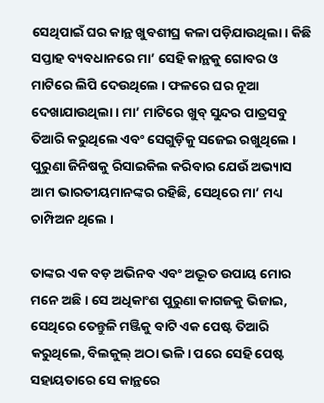ସେଥିପାଇଁ ଘର କାନ୍ଥ ଖୁବଶୀଘ୍ର କଳା ପଡ଼ିଯାଉଥିଲା। କିଛି ସପ୍ତାହ ବ୍ୟବଧାନରେ ମା’ ସେହି କାନ୍ଥକୁ ଗୋବର ଓ ମାଟିରେ ଲିପି ଦେଉଥିଲେ । ଫଳରେ ଘର ନୂଆ ଦେଖାଯାଉଥିଲା । ମା’ ମାଟିରେ ଖୁବ୍ ସୁନ୍ଦର ପାତ୍ରସବୁ ତିଆରି କରୁଥିଲେ ଏବଂ ସେଗୁଡ଼ିକୁ ସଜେଇ ରଖୁଥିଲେ । ପୁରୁଣା ଜିନିଷକୁ ରିସାଇକିଲ କରିବାର ଯେଉଁ ଅଭ୍ୟାସ ଆମ ଭାରତୀୟମାନଙ୍କର ରହିଛି, ସେଥିରେ ମା’ ମଧ୍ୟ ଚାମ୍ପିଅନ ଥିଲେ ।

ତାଙ୍କର ଏକ ବଡ଼ ଅଭିନବ ଏବଂ ଅଦ୍ଭୂତ ଉପାୟ ମୋର ମନେ ଅଛି । ସେ ଅଧିକାଂଶ ପୁରୁଣା କାଗଜକୁ ଭିଜାଇ, ସେଥିରେ ତେନ୍ତୁଳି ମଞ୍ଜିକୁ ବାଟି ଏକ ପେଷ୍ଟ ତିଆରି କରୁଥିଲେ, ବିଲକୁଲ୍ ଅଠା ଭଳି । ପରେ ସେହି ପେଷ୍ଟ ସହାୟତାରେ ସେ କାନ୍ଥରେ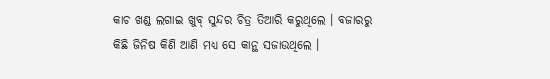କାଚ ଖଣ୍ଡ ଲଗାଇ ଖୁବ୍ ସୁନ୍ଦର ଚିତ୍ର ତିଆରି କରୁଥିଲେ । ବଜାରରୁ କିଛି ଜିନିଷ କିଣି ଆଣି ମଧ୍ୟ ସେ କାନ୍ଥ ସଜାଉଥିଲେ ।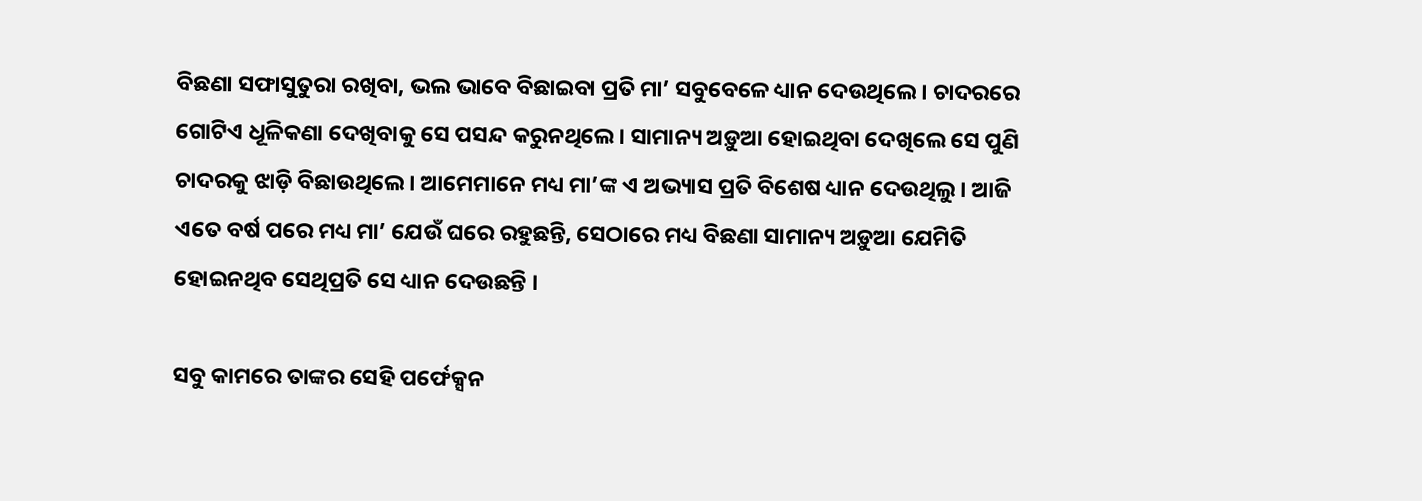ବିଛଣା ସଫାସୁତୁରା ରଖିବା, ଭଲ ଭାବେ ବିଛାଇବା ପ୍ରତି ମା’ ସବୁବେଳେ ଧ୍ୟାନ ଦେଉଥିଲେ । ଚାଦରରେ ଗୋଟିଏ ଧୂଳିକଣା ଦେଖିବାକୁ ସେ ପସନ୍ଦ କରୁନଥିଲେ । ସାମାନ୍ୟ ଅଡ଼ୁଆ ହୋଇଥିବା ଦେଖିଲେ ସେ ପୁଣି ଚାଦରକୁ ଝାଡ଼ି ବିଛାଉଥିଲେ । ଆମେମାନେ ମଧ୍ୟ ମା’ଙ୍କ ଏ ଅଭ୍ୟାସ ପ୍ରତି ବିଶେଷ ଧ୍ୟାନ ଦେଉଥିଲୁ। ଆଜି ଏତେ ବର୍ଷ ପରେ ମଧ୍ୟ ମା’ ଯେଉଁ ଘରେ ରହୁଛନ୍ତି, ସେଠାରେ ମଧ୍ୟ ବିଛଣା ସାମାନ୍ୟ ଅଡ଼ୁଆ ଯେମିତି ହୋଇନଥିବ ସେଥିପ୍ରତି ସେ ଧ୍ୟାନ ଦେଉଛନ୍ତି ।

ସବୁ କାମରେ ତାଙ୍କର ସେହି ପର୍ଫେକ୍ସନ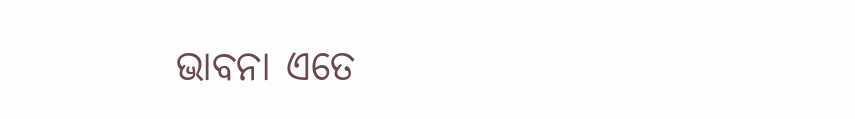ଭାବନା ଏତେ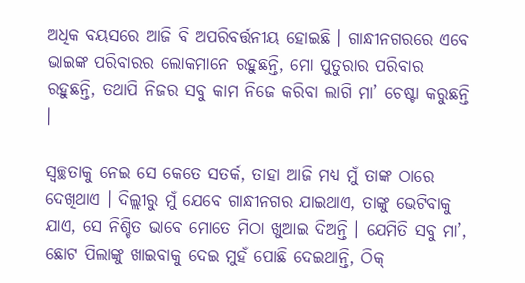ଅଧିକ ବୟସରେ ଆଜି ବି ଅପରିବର୍ତ୍ତନୀୟ ହୋଇଛି । ଗାନ୍ଧୀନଗରରେ ଏବେ ଭାଇଙ୍କ ପରିବାରର ଲୋକମାନେ ରହୁଛନ୍ତି, ମୋ ପୁତୁରାର ପରିବାର ରହୁଛନ୍ତି, ତଥାପି ନିଜର ସବୁ କାମ ନିଜେ କରିବା ଲାଗି ମା’ ଚେଷ୍ଟା କରୁଛନ୍ତି ।

ସ୍ୱଚ୍ଛତାକୁ ନେଇ ସେ କେତେ ସତର୍କ, ତାହା ଆଜି ମଧ୍ୟ ମୁଁ ତାଙ୍କ ଠାରେ ଦେଖିଥାଏ । ଦିଲ୍ଲୀରୁ ମୁଁ ଯେବେ ଗାନ୍ଧୀନଗର ଯାଇଥାଏ, ତାଙ୍କୁ ଭେଟିବାକୁ ଯାଏ, ସେ ନିଶ୍ଚିତ ଭାବେ ମୋତେ ମିଠା ଖୁଆଇ ଦିଅନ୍ତି । ଯେମିତି ସବୁ ମା’, ଛୋଟ ପିଲାଙ୍କୁ ଖାଇବାକୁ ଦେଇ ମୁହଁ ପୋଛି ଦେଇଥାନ୍ତି, ଠିକ୍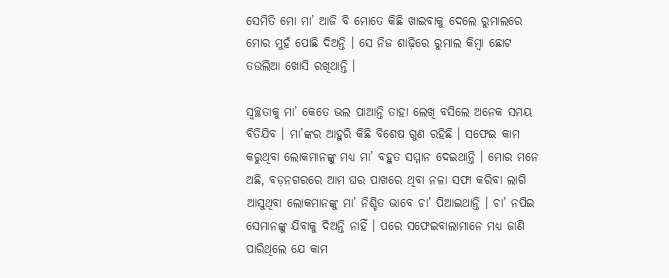ସେମିତି ମୋ ମା’ ଆଜି ବି ମୋତେ କିଛି ଖାଇବାକୁ ଦେଲେ ରୁମାଲରେ ମୋର ମୁହଁ ପୋଛି ଦିଅନ୍ତି । ସେ ନିଜ ଶାଢ଼ିରେ ରୁମାଲ କିମ୍ବା ଛୋଟ ତଉଲିଆ ଖୋସି ରଖିଥାନ୍ତି ।

ସ୍ୱଚ୍ଛତାକୁ ମା’ କେତେ ଭଲ ପାଆନ୍ତି ତାହା ଲେଖି ବସିଲେ ଅନେକ ସମୟ ବିତିଯିବ । ମା’ଙ୍କର ଆହୁରି କିଛି ବିଶେଷ ଗୁଣ ରହିଛି । ସଫେଇ କାମ କରୁଥିବା ଲୋକମାନଙ୍କୁ ମଧ୍ୟ ମା’ ବହୁତ ସମ୍ମାନ ଦେଇଥାନ୍ତି । ମୋର ମନେ ଅଛି, ବଡ଼ନଗରରେ ଆମ ଘର ପାଖରେ ଥିବା ନଳା ସଫା କରିବା ଲାଗି ଆସୁଥିବା ଲୋକମାନଙ୍କୁ ମା’ ନିଶ୍ଚିତ ଭାବେ ଚା’ ପିଆଇଥାନ୍ତି । ଚା’ ନପିଇ ସେମାନଙ୍କୁ ଯିବାକୁ ଦିଅନ୍ତି ନାହିଁ । ପରେ ସଫେଇବାଲାମାନେ ମଧ୍ୟ ଜାଣି ପାରିଥିଲେ ଯେ କାମ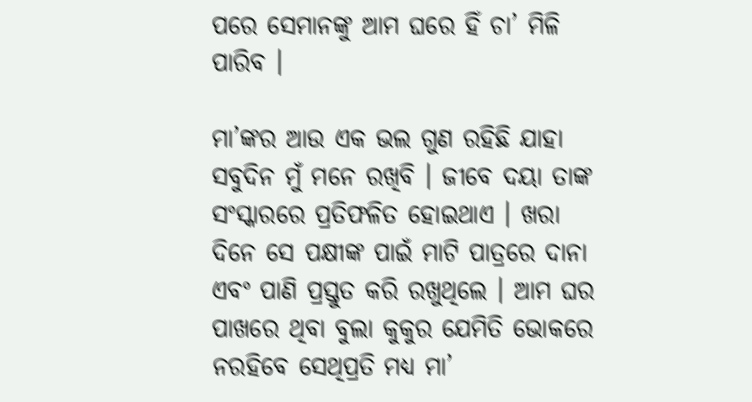ପରେ ସେମାନଙ୍କୁ ଆମ ଘରେ ହିଁ ଚା’ ମିଳି ପାରିବ ।

ମା’ଙ୍କର ଆଉ ଏକ ଭଲ ଗୁଣ ରହିଛି ଯାହା ସବୁଦିନ ମୁଁ ମନେ ରଖିବି । ଜୀବେ ଦୟା ତାଙ୍କ ସଂସ୍କାରରେ ପ୍ରତିଫଳିତ ହୋଇଥାଏ । ଖରା ଦିନେ ସେ ପକ୍ଷୀଙ୍କ ପାଇଁ ମାଟି ପାତ୍ରରେ ଦାନା ଏବଂ ପାଣି ପ୍ରସ୍ତୁତ କରି ରଖୁଥିଲେ । ଆମ ଘର ପାଖରେ ଥିବା ବୁଲା କୁକୁର ଯେମିତି ଭୋକରେ ନରହିବେ ସେଥିପ୍ରତି ମଧ୍ୟ ମା’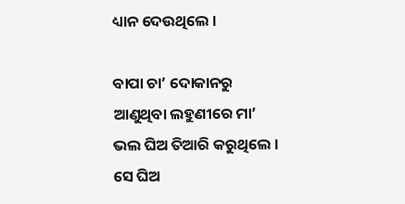ଧ୍ୟାନ ଦେଉଥିଲେ ।

ବାପା ଚା’ ଦୋକାନରୁ ଆଣୁଥିବା ଲହୁଣୀରେ ମା’ ଭଲ ଘିଅ ତିଆରି କରୁଥିଲେ । ସେ ଘିଅ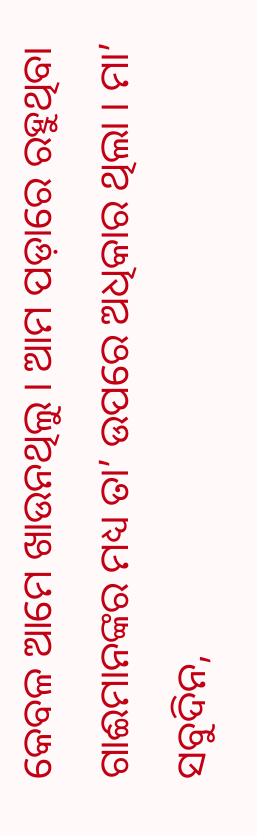କେବଳ ଆମେ ଖାଉନଥିଲୁ । ଆମ ପଡ଼ାରେ ରହୁଥିବା ଗାଈମାନଙ୍କର ମଧ୍ୟ ତା’ ଉପରେ ଅଧିକାର ଥିଲା । ମା’ ସବୁଦିନ,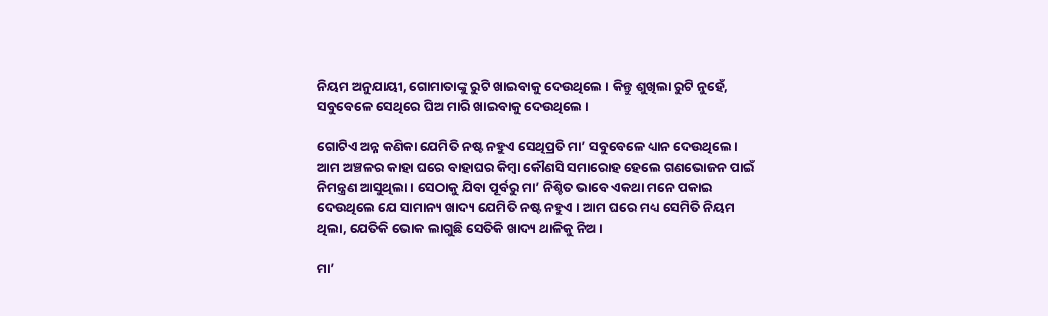ନିୟମ ଅନୁଯାୟୀ, ଗୋମାତାଙ୍କୁ ରୁଟି ଖାଇବାକୁ ଦେଉଥିଲେ । କିନ୍ତୁ ଶୁଖିଲା ରୁଟି ନୁହେଁ, ସବୁବେଳେ ସେଥିରେ ଘିଅ ମାରି ଖାଇବାକୁ ଦେଉଥିଲେ ।

ଗୋଟିଏ ଅନ୍ନ କଣିକା ଯେମିତି ନଷ୍ଟ ନହୁଏ ସେଥିପ୍ରତି ମା’ ସବୁବେଳେ ଧ୍ୟାନ ଦେଉଥିଲେ। ଆମ ଅଞ୍ଚଳର କାହା ଘରେ ବାହାଘର କିମ୍ବା କୌଣସି ସମାରୋହ ହେଲେ ଗଣଭୋଜନ ପାଇଁ ନିମନ୍ତ୍ରଣ ଆସୁଥିଲା । ସେଠାକୁ ଯିବା ପୂର୍ବରୁ ମା’ ନିଶ୍ଚିତ ଭାବେ ଏକଥା ମନେ ପକାଇ ଦେଉଥିଲେ ଯେ ସାମାନ୍ୟ ଖାଦ୍ୟ ଯେମିତି ନଷ୍ଟ ନହୁଏ । ଆମ ଘରେ ମଧ୍ୟ ସେମିତି ନିୟମ ଥିଲା, ଯେତିକି ଭୋକ ଲାଗୁଛି ସେତିକି ଖାଦ୍ୟ ଥାଳିକୁ ନିଅ ।

ମା’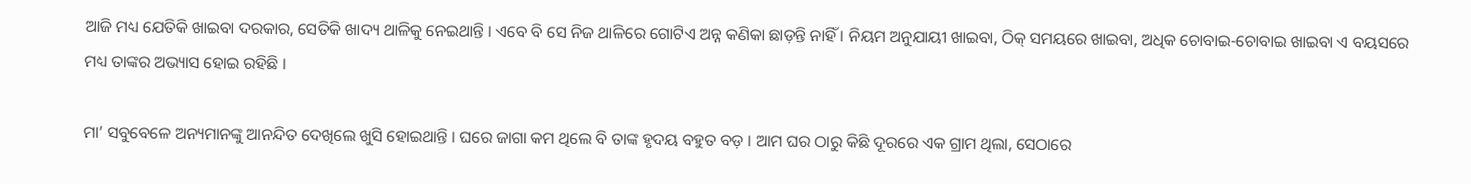ଆଜି ମଧ୍ୟ ଯେତିକି ଖାଇବା ଦରକାର, ସେତିକି ଖାଦ୍ୟ ଥାଳିକୁ ନେଇଥାନ୍ତି । ଏବେ ବି ସେ ନିଜ ଥାଳିରେ ଗୋଟିଏ ଅନ୍ନ କଣିକା ଛାଡ଼ନ୍ତି ନାହିଁ । ନିୟମ ଅନୁଯାୟୀ ଖାଇବା, ଠିକ୍ ସମୟରେ ଖାଇବା, ଅଧିକ ଚୋବାଇ-ଚୋବାଇ ଖାଇବା ଏ ବୟସରେ ମଧ୍ୟ ତାଙ୍କର ଅଭ୍ୟାସ ହୋଇ ରହିଛି ।

ମା’ ସବୁବେଳେ ଅନ୍ୟମାନଙ୍କୁ ଆନନ୍ଦିତ ଦେଖିଲେ ଖୁସି ହୋଇଥାନ୍ତି । ଘରେ ଜାଗା କମ ଥିଲେ ବି ତାଙ୍କ ହୃଦୟ ବହୁତ ବଡ଼ । ଆମ ଘର ଠାରୁ କିଛି ଦୂରରେ ଏକ ଗ୍ରାମ ଥିଲା, ସେଠାରେ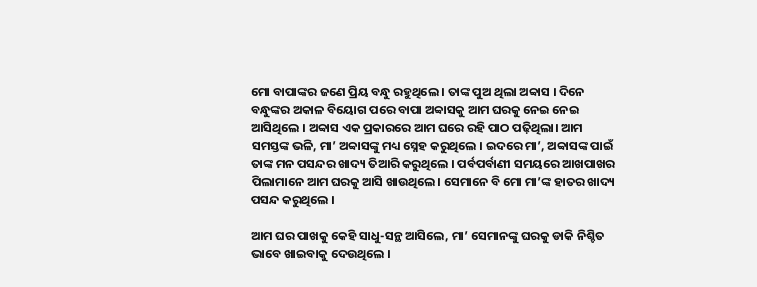ମୋ ବାପାଙ୍କର ଜଣେ ପ୍ରିୟ ବନ୍ଧୁ ରହୁଥିଲେ । ତାଙ୍କ ପୁଅ ଥିଲା ଅବ୍ବାସ । ଦିନେ ବନ୍ଧୁଙ୍କର ଅକାଳ ବିୟୋଗ ପରେ ବାପା ଅବ୍ବାସକୁ ଆମ ଘରକୁ ନେଇ ନେଇ ଆସିଥିଲେ । ଅବ୍ବାସ ଏକ ପ୍ରକାରରେ ଆମ ଘରେ ରହି ପାଠ ପଢ଼ିଥିଲା। ଆମ ସମସ୍ତଙ୍କ ଭଳି, ମା’ ଅବ୍ବାସଙ୍କୁ ମଧ୍ୟ ସ୍ନେହ କରୁଥିଲେ । ଇଦରେ ମା’, ଅବ୍ବାସଙ୍କ ପାଇଁ ତାଙ୍କ ମନ ପସନ୍ଦର ଖାଦ୍ୟ ତିଆରି କରୁଥିଲେ । ପର୍ବପର୍ବାଣୀ ସମୟରେ ଆଖପାଖର ପିଲାମାନେ ଆମ ଘରକୁ ଆସି ଖାଉଥିଲେ। ସେମାନେ ବି ମୋ ମା’ଙ୍କ ହାତର ଖାଦ୍ୟ ପସନ୍ଦ କରୁଥିଲେ ।

ଆମ ଘର ପାଖକୁ କେହି ସାଧୁ-ସନ୍ଥ ଆସିଲେ, ମା’ ସେମାନଙ୍କୁ ଘରକୁ ଡାକି ନିଶ୍ଚିତ ଭାବେ ଖାଇବାକୁ ଦେଉଥିଲେ ।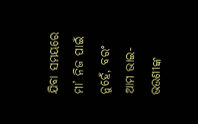ଯିବା ସମୟରେ ମା’ ନିଜ ପାଇଁ ନୁହେଁ, ବରଂ ଆମ ଭାଇ-ଭଉଣୀଙ୍କ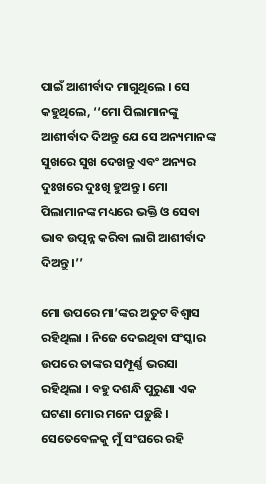ପାଇଁ ଆଶୀର୍ବାଦ ମାଗୁଥିଲେ । ସେ କହୁଥିଲେ, ‘‘ମୋ ପିଲାମାନଙ୍କୁ ଆଶୀର୍ବାଦ ଦିଅନ୍ତୁ ଯେ ସେ ଅନ୍ୟମାନଙ୍କ ସୁଖରେ ସୁଖ ଦେଖନ୍ତୁ ଏବଂ ଅନ୍ୟର ଦୁଃଖରେ ଦୁଃଖି ହୁଅନ୍ତୁ । ମୋ ପିଲାମାନଙ୍କ ମଧ୍ୟରେ ଭକ୍ତି ଓ ସେବା ଭାବ ଉତ୍ପନ୍ନ କରିବା ଲାଗି ଆଶୀର୍ବାଦ ଦିଅନ୍ତୁ ।’’

ମୋ ଉପରେ ମା’ଙ୍କର ଅତୁଟ ବିଶ୍ୱାସ ରହିଥିଲା । ନିଜେ ଦେଇଥିବା ସଂସ୍କାର ଉପରେ ତାଙ୍କର ସମ୍ପୂର୍ଣ୍ଣ ଭରସା ରହିଥିଲା । ବହୁ ଦଶନ୍ଧି ପୁରୁଣା ଏକ ଘଟଣା ମୋର ମନେ ପଡ଼ୁଛି । ସେତେବେଳକୁ ମୁଁ ସଂଘରେ ରହି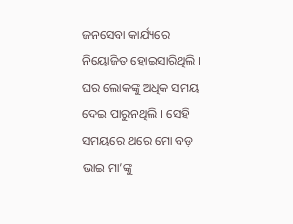ଜନସେବା କାର୍ଯ୍ୟରେ ନିୟୋଜିତ ହୋଇସାରିଥିଲି । ଘର ଲୋକଙ୍କୁ ଅଧିକ ସମୟ ଦେଇ ପାରୁନଥିଲି । ସେହି ସମୟରେ ଥରେ ମୋ ବଡ଼ ଭାଇ ମା’ଙ୍କୁ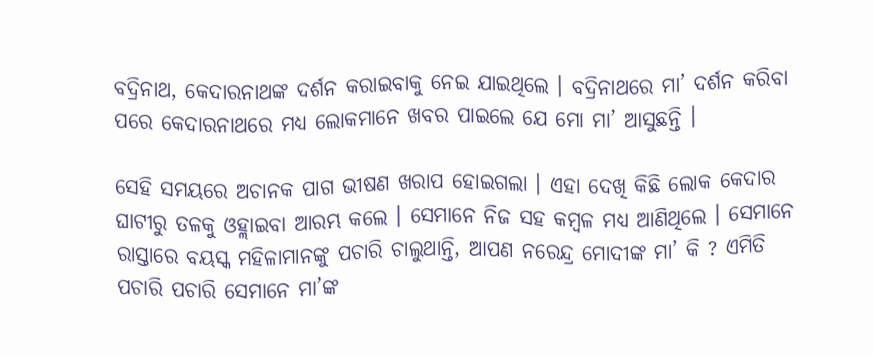ବଦ୍ରିନାଥ, କେଦାରନାଥଙ୍କ ଦର୍ଶନ କରାଇବାକୁ ନେଇ ଯାଇଥିଲେ । ବଦ୍ରିନାଥରେ ମା’ ଦର୍ଶନ କରିବା ପରେ କେଦାରନାଥରେ ମଧ୍ୟ ଲୋକମାନେ ଖବର ପାଇଲେ ଯେ ମୋ ମା’ ଆସୁଛନ୍ତି ।

ସେହି ସମୟରେ ଅଚାନକ ପାଗ ଭୀଷଣ ଖରାପ ହୋଇଗଲା । ଏହା ଦେଖି କିଛି ଲୋକ କେଦାର ଘାଟୀରୁ ତଳକୁ ଓହ୍ଲାଇବା ଆରମ୍ଭ କଲେ । ସେମାନେ ନିଜ ସହ କମ୍ବଳ ମଧ୍ୟ ଆଣିଥିଲେ । ସେମାନେ ରାସ୍ତାରେ ବୟସ୍କ ମହିଳାମାନଙ୍କୁ ପଚାରି ଚାଲୁଥାନ୍ତି, ଆପଣ ନରେନ୍ଦ୍ର ମୋଦୀଙ୍କ ମା’ କି ? ଏମିତି ପଚାରି ପଚାରି ସେମାନେ ମା’ଙ୍କ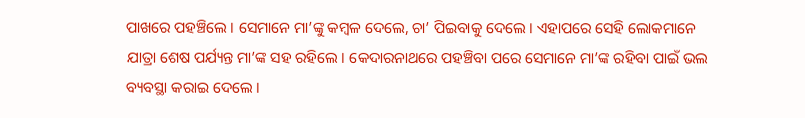ପାଖରେ ପହଞ୍ଚିଲେ । ସେମାନେ ମା’ଙ୍କୁ କମ୍ବଳ ଦେଲେ, ଚା’ ପିଇବାକୁ ଦେଲେ । ଏହାପରେ ସେହି ଲୋକମାନେ ଯାତ୍ରା ଶେଷ ପର୍ଯ୍ୟନ୍ତ ମା’ଙ୍କ ସହ ରହିଲେ । କେଦାରନାଥରେ ପହଞ୍ଚିବା ପରେ ସେମାନେ ମା’ଙ୍କ ରହିବା ପାଇଁ ଭଲ ବ୍ୟବସ୍ଥା କରାଇ ଦେଲେ ।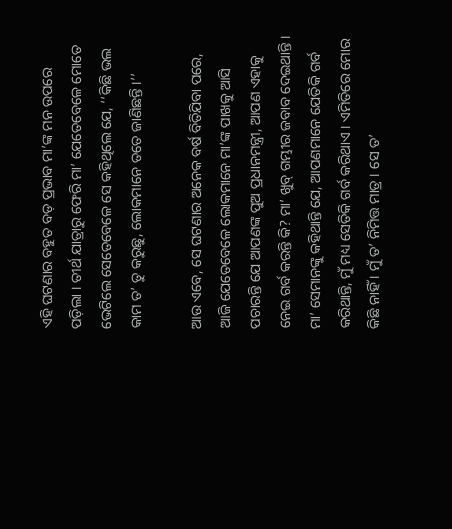ଏହି ଘଟଣାର ବହୁତ ବଡ଼ ପ୍ରଭାବ ମା’ଙ୍କ ମନ ଉପରେ ପଡ଼ିଲା । ତୀର୍ଥ ଯାତ୍ରାରୁ ଫେରି ମା’ ଯେତେବେଳେ ମୋତେ ଭେଟିଲେ ସେତେବେଳେ ସେ କହିଥିଲେ ଯେ, ‘‘କିଛି ଭଲ କାମ ତ’ ତୁ କରୁଛୁ, ଲୋକମାନେ ତତେ ଜାଣିଛନ୍ତି ।’’

ଆଉ ଏବେ, ସେ ଘଟଣାର ଅନେକ ବର୍ଷ ବିତିଯିବା ପରେ, ଆଜି ଯେତେବେଳେ ଲୋକମାନେ ମା’ଙ୍କ ପାଖକୁ ଆସି ପଚାରନ୍ତି ଯେ ଆପଣଙ୍କ ପୁଅ ପ୍ରଧାନମନ୍ତ୍ରୀ, ଆପଣ ଏହାକୁ ନେଇ ଗର୍ବ କରନ୍ତି କି? ମା’ ଖୁବ୍ ଗମ୍ଭୀର ଜବାବ ଦେଇଥାନ୍ତି । ମା’ ସେମାନଙ୍କୁ କହିଥାନ୍ତି ଯେ, ଆପଣମାନେ ଯେତିକି ଗର୍ବ କରିଥାନ୍ତି, ମୁଁ ମଧ୍ୟ ସେତିକି ଗର୍ବ କରିଥାଏ । ଏମିତିରେ ମୋର କିଛି ନାହିଁ । ମୁଁ ତ’ ନିମିତ୍ତ ମାତ୍ର । ସେ ତ’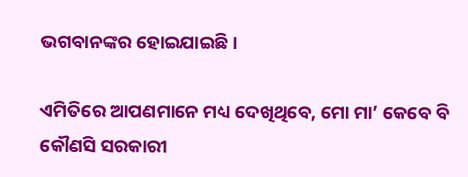ଭଗବାନଙ୍କର ହୋଇଯାଇଛି ।

ଏମିତିରେ ଆପଣମାନେ ମଧ୍ୟ ଦେଖିଥିବେ, ମୋ ମା’ କେବେ ବି କୌଣସି ସରକାରୀ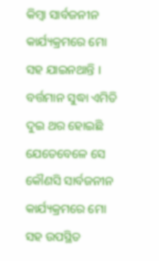କିମ୍ବା ସାର୍ବଜନୀନ କାର୍ଯ୍ୟକ୍ରମରେ ମୋ ସହ ଯାଇନଥାନ୍ତି । ବର୍ତ୍ତମାନ ସୁଦ୍ଧା ଏମିତି ଦୁଇ ଥର ହୋଇଛି ଯେତେବେଳେ ସେ କୌଣସି ସାର୍ବଜନୀନ କାର୍ଯ୍ୟକ୍ରମରେ ମୋ ସହ ଉପସ୍ଥିତ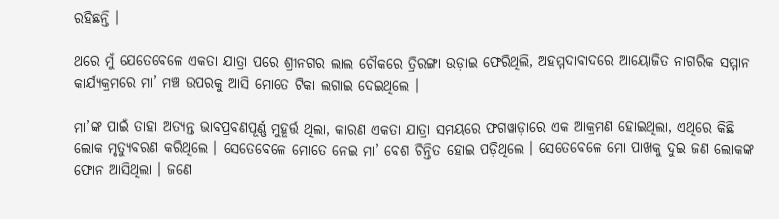ରହିଛନ୍ତି ।

ଥରେ ମୁଁ ଯେତେବେଳେ ଏକତା ଯାତ୍ରା ପରେ ଶ୍ରୀନଗର ଲାଲ ଚୌକରେ ତ୍ରିରଙ୍ଗା ଉଡ଼ାଇ ଫେରିଥିଲି, ଅହମ୍ମଦାବାଦରେ ଆୟୋଜିତ ନାଗରିକ ସମ୍ମାନ କାର୍ଯ୍ୟକ୍ରମରେ ମା’ ମଞ୍ଚ ଉପରକୁ ଆସି ମୋତେ ଟିକା ଲଗାଇ ଦେଇଥିଲେ ।

ମା’ଙ୍କ ପାଇଁ ତାହା ଅତ୍ୟନ୍ତ ଭାବପ୍ରବଣପୂର୍ଣ୍ଣ ମୁହୂର୍ତ୍ତ ଥିଲା, କାରଣ ଏକତା ଯାତ୍ରା ସମୟରେ ଫଗୱାଡ଼ାରେ ଏକ ଆକ୍ରମଣ ହୋଇଥିଲା, ଏଥିରେ କିଛି ଲୋକ ମୃତ୍ୟୁବରଣ କରିଥିଲେ । ସେତେବେଳେ ମୋତେ ନେଇ ମା’ ବେଶ ଚିନ୍ତିତ ହୋଇ ପଡ଼ିଥିଲେ । ସେତେବେଳେ ମୋ ପାଖକୁ ଦୁଇ ଜଣ ଲୋକଙ୍କ ଫୋନ ଆସିଥିଲା । ଜଣେ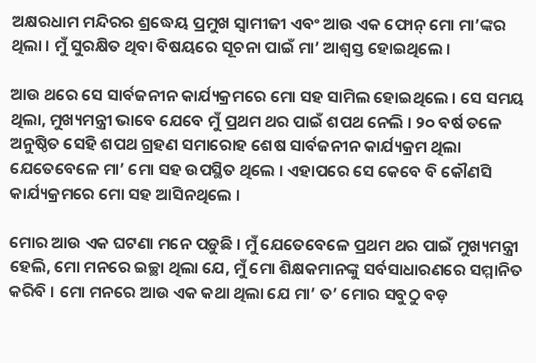ଅକ୍ଷରଧାମ ମନ୍ଦିରର ଶ୍ରଦ୍ଧେୟ ପ୍ରମୁଖ ସ୍ୱାମୀଜୀ ଏବଂ ଆଉ ଏକ ଫୋନ୍ ମୋ ମା’ଙ୍କର ଥିଲା । ମୁଁ ସୁରକ୍ଷିତ ଥିବା ବିଷୟରେ ସୂଚନା ପାଇଁ ମା’ ଆଶ୍ୱସ୍ତ ହୋଇଥିଲେ ।

ଆଉ ଥରେ ସେ ସାର୍ବଜନୀନ କାର୍ଯ୍ୟକ୍ରମରେ ମୋ ସହ ସାମିଲ ହୋଇଥିଲେ । ସେ ସମୟ ଥିଲା, ମୁଖ୍ୟମନ୍ତ୍ରୀ ଭାବେ ଯେବେ ମୁଁ ପ୍ରଥମ ଥର ପାଇଁ ଶପଥ ନେଲି । ୨୦ ବର୍ଷ ତଳେ ଅନୁଷ୍ଠିତ ସେହି ଶପଥ ଗ୍ରହଣ ସମାରୋହ ଶେଷ ସାର୍ବଜନୀନ କାର୍ଯ୍ୟକ୍ରମ ଥିଲା ଯେତେବେଳେ ମା’ ମୋ ସହ ଉପସ୍ଥିତ ଥିଲେ । ଏହାପରେ ସେ କେବେ ବି କୌଣସି କାର୍ଯ୍ୟକ୍ରମରେ ମୋ ସହ ଆସିନଥିଲେ ।

ମୋର ଆଉ ଏକ ଘଟଣା ମନେ ପଡ଼ୁଛି । ମୁଁ ଯେତେବେଳେ ପ୍ରଥମ ଥର ପାଇଁ ମୁଖ୍ୟମନ୍ତ୍ରୀ ହେଲି, ମୋ ମନରେ ଇଚ୍ଛା ଥିଲା ଯେ, ମୁଁ ମୋ ଶିକ୍ଷକମାନଙ୍କୁ ସର୍ବସାଧାରଣରେ ସମ୍ମାନିତ କରିବି । ମୋ ମନରେ ଆଉ ଏକ କଥା ଥିଲା ଯେ ମା’ ତ’ ମୋର ସବୁଠୁ ବଡ଼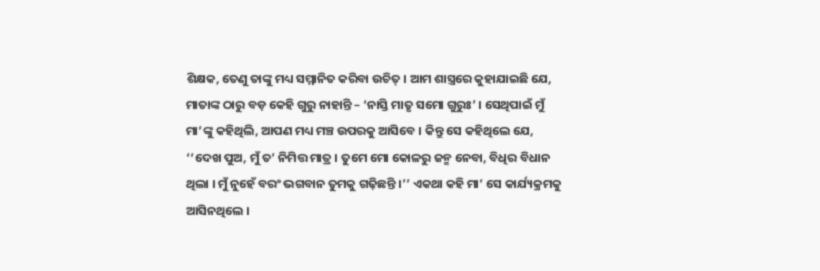ଶିକ୍ଷକ, ତେଣୁ ତାଙ୍କୁ ମଧ୍ୟ ସମ୍ମାନିତ କରିବା ଉଚିତ୍ । ଆମ ଶାସ୍ତ୍ରରେ କୁହାଯାଇଛି ଯେ, ମାତାଙ୍କ ଠାରୁ ବଡ଼ କେହି ଗୁରୁ ନାହାନ୍ତି – ‘ନାସ୍ତି ମାତୃ ସମୋ ଗୁରୁଃ’ । ସେଥିପାଇଁ ମୁଁ ମା’ଙ୍କୁ କହିଥିଲି, ଆପଣ ମଧ୍ୟ ମଞ୍ଚ ଉପରକୁ ଆସିବେ । କିନ୍ତୁ ସେ କହିଥିଲେ ଯେ, ‘‘ଦେଖ ପୁଅ, ମୁଁ ତ’ ନିମିତ୍ତ ମାତ୍ର । ତୁମେ ମୋ କୋଳରୁ ଜନ୍ମ ନେବା, ବିଧିର ବିଧାନ ଥିଲା । ମୁଁ ନୁହେଁ ବରଂ ଭଗବାନ ତୁମକୁ ଗଢ଼ିଛନ୍ତି ।’’ ଏକଥା କହି ମା’ ସେ କାର୍ଯ୍ୟକ୍ରମକୁ ଆସିନଥିଲେ ।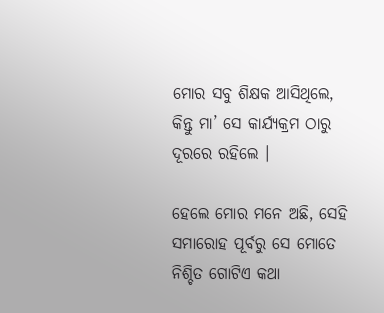ମୋର ସବୁ ଶିକ୍ଷକ ଆସିଥିଲେ, କିନ୍ତୁ ମା’ ସେ କାର୍ଯ୍ୟକ୍ରମ ଠାରୁ ଦୂରରେ ରହିଲେ ।

ହେଲେ ମୋର ମନେ ଅଛି, ସେହି ସମାରୋହ ପୂର୍ବରୁ ସେ ମୋତେ ନିଶ୍ଚିତ ଗୋଟିଏ କଥା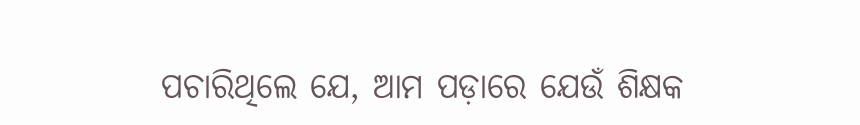ପଚାରିଥିଲେ ଯେ, ଆମ ପଡ଼ାରେ ଯେଉଁ ଶିକ୍ଷକ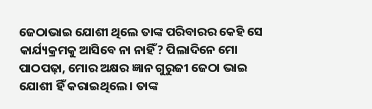ଜେଠାଭାଇ ଯୋଶୀ ଥିଲେ ତାଙ୍କ ପରିବାରର କେହି ସେ କାର୍ଯ୍ୟକ୍ରମକୁ ଆସିବେ ନା ନାହିଁ? ପିଲାଦିନେ ମୋ ପାଠପଢ଼ା, ମୋର ଅକ୍ଷର ଜ୍ଞାନ ଗୁରୁଜୀ ଜେଠା ଭାଇ ଯୋଶୀ ହିଁ କରାଇଥିଲେ । ତାଙ୍କ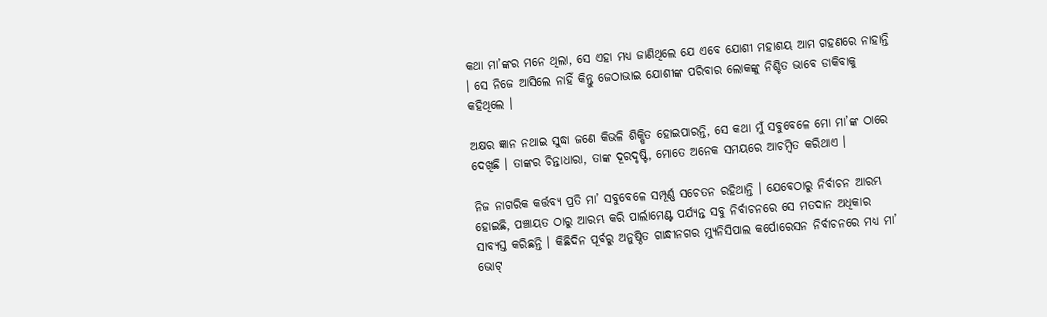କଥା ମା’ଙ୍କର ମନେ ଥିଲା, ସେ ଏହା ମଧ୍ୟ ଜାଣିଥିଲେ ଯେ ଏବେ ଯୋଶୀ ମହାଶୟ ଆମ ଗହଣରେ ନାହାନ୍ତି । ସେ ନିଜେ ଆସିଲେ ନାହିଁ କିନ୍ତୁ ଜେଠାଭାଇ ଯୋଶୀଙ୍କ ପରିବାର ଲୋକଙ୍କୁ ନିଶ୍ଚିତ ଭାବେ ଡାକିବାକୁ କହିଥିଲେ ।

ଅକ୍ଷର ଜ୍ଞାନ ନଥାଇ ସୁଦ୍ଧା ଜଣେ କିଭଳି ଶିକ୍ଷିତ ହୋଇପାରନ୍ତି, ସେ କଥା ମୁଁ ସବୁବେଳେ ମୋ ମା’ଙ୍କ ଠାରେ ଦେଖିଛି । ତାଙ୍କର ଚିନ୍ତାଧାରା, ତାଙ୍କ ଦୂରଦୃଷ୍ଟି, ମୋତେ ଅନେକ ସମୟରେ ଆଚମ୍ବିତ କରିଥାଏ ।

ନିଜ ନାଗରିକ କର୍ତ୍ତବ୍ୟ ପ୍ରତି ମା’ ସବୁବେଳେ ସମ୍ପୂର୍ଣ୍ଣ ସଚେତନ ରହିଥାନ୍ତି । ଯେବେଠାରୁ ନିର୍ବାଚନ ଆରମ୍ଭ ହୋଇଛି, ପଞ୍ଚାୟତ ଠାରୁ ଆରମ୍ଭ କରି ପାର୍ଲାମେଣ୍ଟ ପର୍ଯ୍ୟନ୍ତ ସବୁ ନିର୍ବାଚନରେ ସେ ମତଦାନ ଅଧିକାର ସାବ୍ୟସ୍ତ କରିଛନ୍ତି । କିଛିଦିନ ପୂର୍ବରୁ ଅନୁଷ୍ଠିତ ଗାନ୍ଧୀନଗର ମ୍ୟୁନିସିପାଲ କର୍ପୋରେସନ ନିର୍ବାଚନରେ ମଧ୍ୟ ମା’ ଭୋଟ୍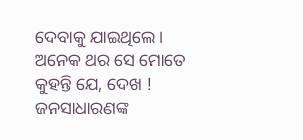ଦେବାକୁ ଯାଇଥିଲେ।
ଅନେକ ଥର ସେ ମୋତେ କୁହନ୍ତି ଯେ, ଦେଖ ! ଜନସାଧାରଣଙ୍କ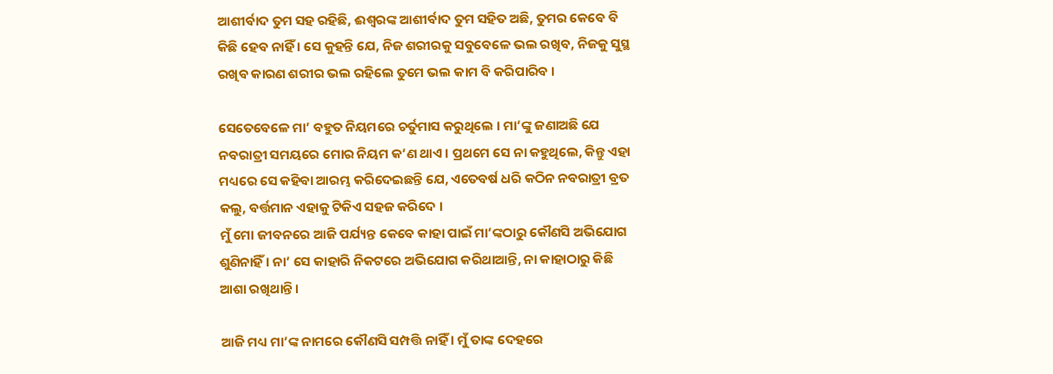ଆଶୀର୍ବାଦ ତୁମ ସହ ରହିଛି, ଈଶ୍ୱରଙ୍କ ଆଶୀର୍ବାଦ ତୁମ ସହିତ ଅଛି, ତୁମର କେବେ ବି କିଛି ହେବ ନାହିଁ । ସେ କୁହନ୍ତି ଯେ, ନିଜ ଶରୀରକୁ ସବୁବେଳେ ଭଲ ରଖିବ, ନିଜକୁ ସୁସ୍ଥ ରଖିବ କାରଣ ଶରୀର ଭଲ ରହିଲେ ତୁମେ ଭଲ କାମ ବି କରିପାରିବ ।

ସେତେବେଳେ ମା’ ବହୁତ ନିୟମରେ ଚର୍ତୁମାସ କରୁଥିଲେ । ମା’ଙ୍କୁ ଜଣାଅଛି ଯେ ନବରାତ୍ରୀ ସମୟରେ ମୋର ନିୟମ କ’ଣ ଥାଏ । ପ୍ରଥମେ ସେ ନା କହୁଥିଲେ, କିନ୍ତୁ ଏହା ମଧ୍ୟରେ ସେ କହିବା ଆରମ୍ଭ କରିଦେଇଛନ୍ତି ଯେ, ଏତେବର୍ଷ ଧରି କଠିନ ନବରାତ୍ରୀ ବ୍ରତ କଲୁ, ବର୍ତ୍ତମାନ ଏହାକୁ ଟିକିଏ ସହଜ କରିଦେ ।
ମୁଁ ମୋ ଜୀବନରେ ଆଜି ପର୍ଯ୍ୟନ୍ତ କେବେ କାହା ପାଇଁ ମା’ଙ୍କଠାରୁ କୌଣସି ଅଭିଯୋଗ ଶୁଣିନାହିଁ । ନା’ ସେ କାହାରି ନିକଟରେ ଅଭିଯୋଗ କରିଥାଆନ୍ତି, ନା କାହାଠାରୁ କିଛି ଆଶା ରଖିଥାନ୍ତି ।

ଆଜି ମଧ୍ୟ ମା’ଙ୍କ ନାମରେ କୌଣସି ସମ୍ପତ୍ତି ନାହିଁ । ମୁଁ ତାଙ୍କ ଦେହରେ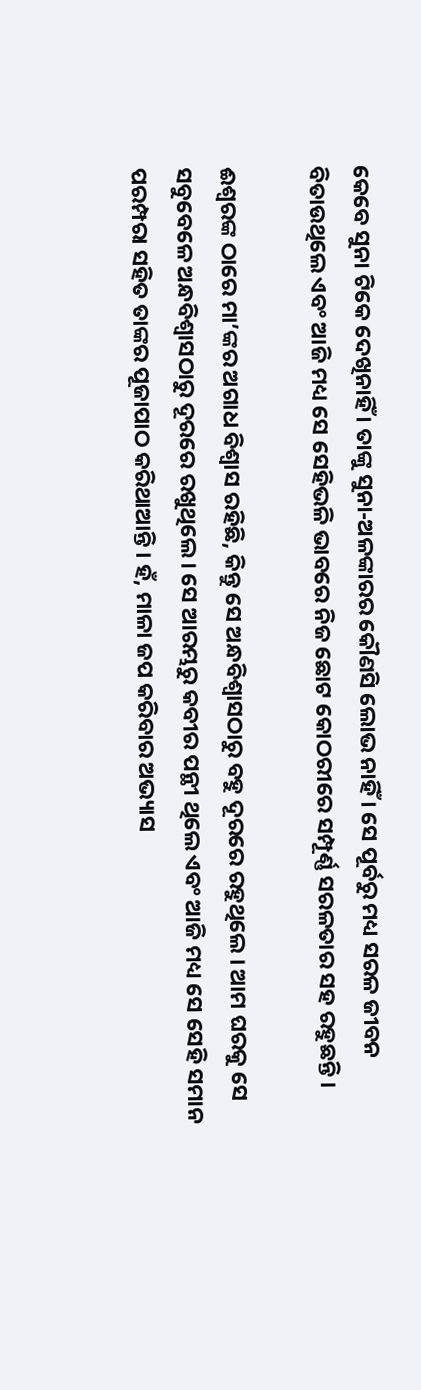କେବେ ସୁନା ଟିକେ ଦେଖିନାହିଁ । ତାଙ୍କୁ ସୁନା-ଅଳଙ୍କାରର କୌଣସି ଲୋଭ ନାହିଁ । ସେ ପୂର୍ବରୁ ମଧ୍ୟ ସରଳ ଜୀବନ ବିତାଉଥିଲେ ଏବଂ ଆଜି ମଧ୍ୟ ସେ ସେହିଭଳି ଭାବରେ ନିଜ ଛୋଟ କୋଠରୀରେ ସମ୍ପୂର୍ଣ୍ଣ ସରଳତାର ସହ ରହୁଛନ୍ତି ।

ଈଶ୍ୱରଙ୍କ ଠାରେ ମା’ଙ୍କର ଅଗାଧ ବିଶ୍ୱାସ ରହିଛି, କିନ୍ତୁ ସେ ଅନ୍ଧବିଶ୍ୱାସଠାରୁ ବହୁ ଦୂରରେ ରହୁଥିଲେ । ଆମ ଘରକୁ ସେ ସବୁବେଳେ ଅନ୍ଧବିଶ୍ୱାସଠାରୁ ଦୂରରେ ରଖୁଥିଲେ । ସେ ଆରମ୍ଭରୁ କବୀର ପନ୍ଥୀ ଥିଲେ ଏବଂ ଆଜି ମଧ୍ୟ ସେ ସେହି ସମାନ ପରମ୍ପରା ସହିତ ତାଙ୍କର ପୂଜାପାଠ କରିଥାଆନ୍ତି । ହଁ, ମାଳା ଜପ କରିବାର ଅଭ୍ୟାସ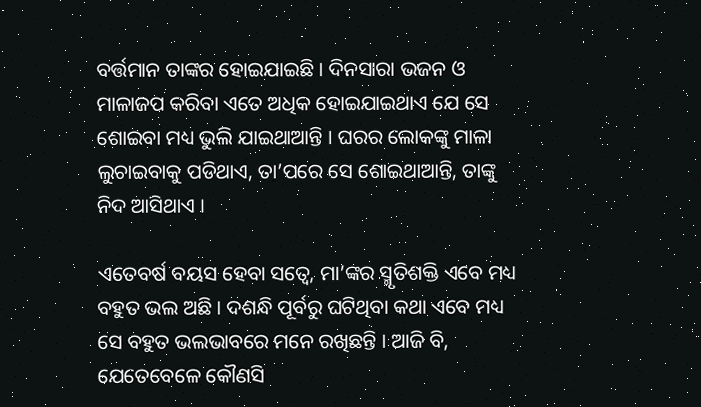ବର୍ତ୍ତମାନ ତାଙ୍କର ହୋଇଯାଇଛି । ଦିନସାରା ଭଜନ ଓ ମାଳାଜପ କରିବା ଏତେ ଅଧିକ ହୋଇଯାଇଥାଏ ଯେ ସେ ଶୋଇବା ମଧ୍ୟ ଭୁଲି ଯାଇଥାଆନ୍ତି । ଘରର ଲୋକଙ୍କୁ ମାଳା ଲୁଚାଇବାକୁ ପଡିଥାଏ, ତା’ପରେ ସେ ଶୋଇଥାଆନ୍ତି, ତାଙ୍କୁ ନିଦ ଆସିଥାଏ ।

ଏତେବର୍ଷ ବୟସ ହେବା ସତ୍ୱେ, ମା’ଙ୍କର ସ୍ମୃତିଶକ୍ତି ଏବେ ମଧ୍ୟ ବହୁତ ଭଲ ଅଛି । ଦଶନ୍ଧି ପୂର୍ବରୁ ଘଟିଥିବା କଥା ଏବେ ମଧ୍ୟ ସେ ବହୁତ ଭଲଭାବରେ ମନେ ରଖିଛନ୍ତି । ଆଜି ବି, ଯେତେବେଳେ କୌଣସି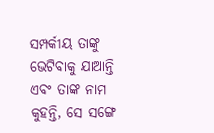ସମ୍ପର୍କୀୟ ତାଙ୍କୁ ଭେଟିବାକୁ ଯାଆନ୍ତି ଏବଂ ତାଙ୍କ ନାମ କୁହନ୍ତି, ସେ ସଙ୍ଗେ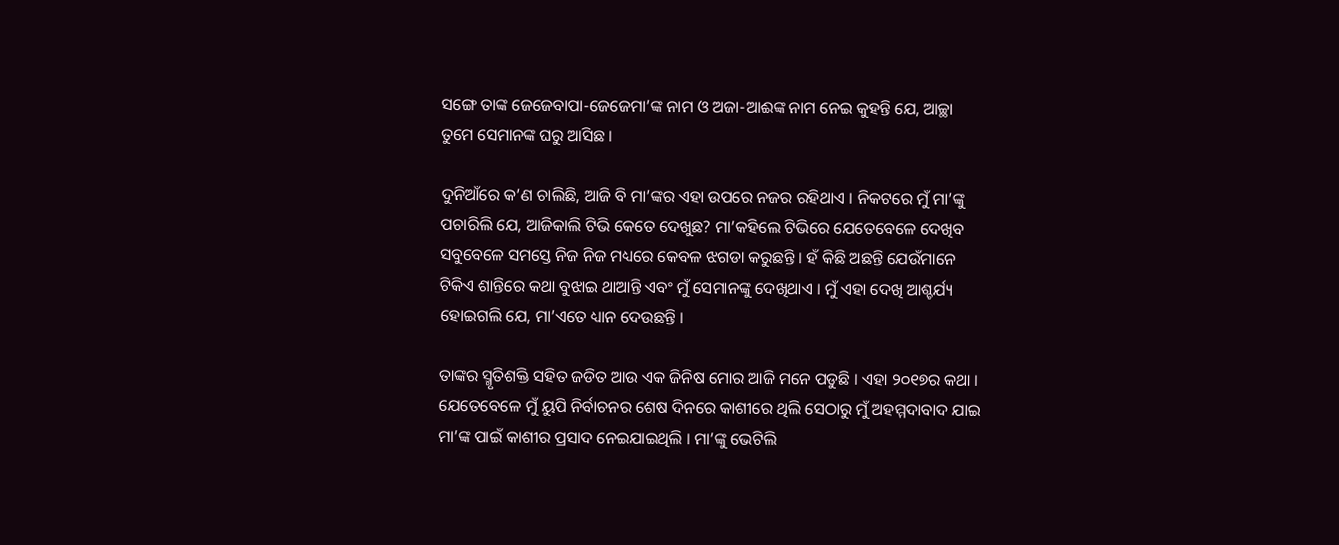ସଙ୍ଗେ ତାଙ୍କ ଜେଜେବାପା-ଜେଜେମା’ଙ୍କ ନାମ ଓ ଅଜା-ଆଈଙ୍କ ନାମ ନେଇ କୁହନ୍ତି ଯେ, ଆଚ୍ଛା ତୁମେ ସେମାନଙ୍କ ଘରୁ ଆସିଛ ।

ଦୁନିଆଁରେ କ’ଣ ଚାଲିଛି, ଆଜି ବି ମା’ଙ୍କର ଏହା ଉପରେ ନଜର ରହିଥାଏ । ନିକଟରେ ମୁଁ ମା’ଙ୍କୁ ପଚାରିଲି ଯେ, ଆଜିକାଲି ଟିଭି କେତେ ଦେଖୁଛ? ମା’କହିଲେ ଟିଭିରେ ଯେତେବେଳେ ଦେଖିବ ସବୁବେଳେ ସମସ୍ତେ ନିଜ ନିଜ ମଧ୍ୟରେ କେବଳ ଝଗଡା କରୁଛନ୍ତି । ହଁ କିଛି ଅଛନ୍ତି ଯେଉଁମାନେ ଟିକିଏ ଶାନ୍ତିରେ କଥା ବୁଝାଇ ଥାଆନ୍ତି ଏବଂ ମୁଁ ସେମାନଙ୍କୁ ଦେଖିଥାଏ । ମୁଁ ଏହା ଦେଖି ଆଶ୍ଚର୍ଯ୍ୟ ହୋଇଗଲି ଯେ, ମା’ଏତେ ଧ୍ୟାନ ଦେଉଛନ୍ତି ।

ତାଙ୍କର ସ୍ମୃତିଶକ୍ତି ସହିତ ଜଡିତ ଆଉ ଏକ ଜିନିଷ ମୋର ଆଜି ମନେ ପଡୁଛି । ଏହା ୨୦୧୭ର କଥା । ଯେତେବେଳେ ମୁଁ ୟୁପି ନିର୍ବାଚନର ଶେଷ ଦିନରେ କାଶୀରେ ଥିଲି ସେଠାରୁ ମୁଁ ଅହମ୍ମଦାବାଦ ଯାଇ ମା’ଙ୍କ ପାଇଁ କାଶୀର ପ୍ରସାଦ ନେଇଯାଇଥିଲି । ମା’ଙ୍କୁ ଭେଟିଲି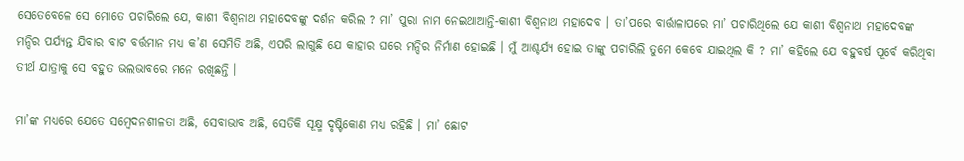ସେତେବେଳେ ସେ ମୋତେ ପଚାରିଲେ ଯେ, କାଶୀ ବିଶ୍ୱନାଥ ମହାଦେବଙ୍କୁ ଦର୍ଶନ କରିଲ ? ମା’ ପୁରା ନାମ ନେଇଥାଆନ୍ତି-କାଶୀ ବିଶ୍ୱନାଥ ମହାଦେବ । ତା’ପରେ ବାର୍ତ୍ତାଳାପରେ ମା’ ପଚାରିଥିଲେ ଯେ କାଶୀ ବିଶ୍ୱନାଥ ମହାଦେବଙ୍କ ମନ୍ଦିର ପର୍ଯ୍ୟନ୍ତ ଯିବାର ବାଟ ବର୍ତ୍ତମାନ ମଧ୍ୟ କ’ଣ ସେମିତି ଅଛି, ଏପରି ଲାଗୁଛି ଯେ କାହାର ଘରେ ମନ୍ଦିର ନିର୍ମାଣ ହୋଇଛି । ମୁଁ ଆଶ୍ଚର୍ଯ୍ୟ ହୋଇ ତାଙ୍କୁ ପଚାରିଲି ତୁମେ କେବେ ଯାଇଥିଲ କି ? ମା’ କହିଲେ ଯେ ବହୁବର୍ଷ ପୂର୍ବେ କରିଥିବା ତୀର୍ଥ ଯାତ୍ରାକୁ ସେ ବହୁତ ଭଲଭାବରେ ମନେ ରଖିଛନ୍ତି ।

ମା’ଙ୍କ ମଧ୍ୟରେ ଯେତେ ସମ୍ବେଦନଶୀଳତା ଅଛି, ସେବାଭାବ ଅଛି, ସେତିକି ସୂକ୍ଷ୍ମ ଦୃଷ୍ଟିକୋଣ ମଧ୍ୟ ରହିଛି । ମା’ ଛୋଟ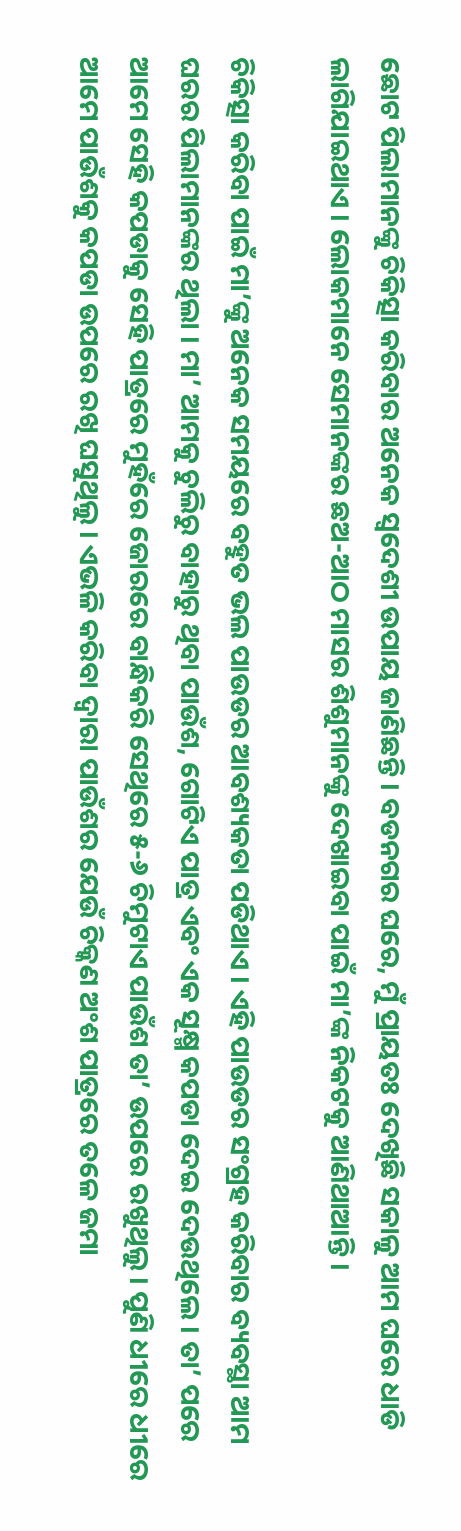ଛୋଟ ପିଲାମାନଙ୍କୁ ଚିକିତ୍ସା କରିବାର ଅନେକ ସ୍ୱଦେଶୀ ଉପାୟ ଜାଣିଛନ୍ତି । ବଡନଗର ଘରେ, ମୁଁ ପ୍ରାୟତଃ ଦେଖିଛି ସକାଳୁ ଆମ ଘରେ ଧାଡି ଲାଗିଯାଇଥାଏ । ଲୋକମାନେ ସେମାନଙ୍କର ଛଅ-ଆଠ ମାସର ଶିଶୁମାନଙ୍କୁ ଦେଖାଇବା ପାଇଁ ମା’ଙ୍କ ନିକଟକୁ ଆଣିଥାଆନ୍ତି ।

ଚିକିତ୍ସା କରିବା ପାଇଁ ମା’ଙ୍କୁ ଅନେକ ସମୟରେ ବହୁତ ଭଲ ପାଉଡର ଆବଶ୍ୟକତା ପଡିଥାଏ । ଏହି ପାଉଡର ସଂଗ୍ରହ କରିବାର ବ୍ୟବସ୍ଥା ଆମ ଘରର ପିଲାମାନଙ୍କର ଥିଲା । ମା’ ଆମକୁ ଚୁଲିରୁ ବାହାରୁ ଥିବା ପାଉଁଶ, ଗୋଟିଏ ପାତ୍ର ଏବଂ ଏକ ସୂକ୍ଷ୍ମ କପଡା ଦେଇ ଦେଉଥିଲେ । ତା’ ପରେ ଆମେ ସେହି କପଡାକୁ ସେହି ପାତ୍ରରେ ମୁହଁରେ ଜୋରରେ ବାନ୍ଧିକରି ସେଥିରେ ୫-୬ ଚିମୁଟାଏ ପାଉଁଶ ତା’ ଉପରେ ରଖୁଥିଲୁ । ପୁଣି ଧୀରେ ଧୀରେ ଆମେ ପାଉଁଶକୁ କପଡା ଉପରେ ରଖି ଘସୁଥିଲୁ । ଏଭଳି କରିବା ଦ୍ୱାରା ପାଉଁଶର ଯେଉଁ ଚିକ୍କଣ ଅଂଶ ପାତ୍ରରେ ତଳେ ଜମା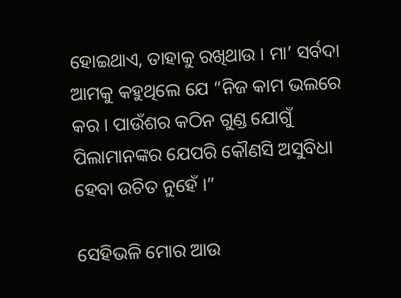ହୋଇଥାଏ, ତାହାକୁ ରଖିଥାଉ । ମା’ ସର୍ବଦା ଆମକୁ କହୁଥିଲେ ଯେ “ନିଜ କାମ ଭଲରେ କର । ପାଉଁଶର କଠିନ ଗୁଣ୍ଡ ଯୋଗୁଁ ପିଲାମାନଙ୍କର ଯେପରି କୌଣସି ଅସୁବିଧା ହେବା ଉଚିତ ନୁହେଁ ।”

ସେହିଭଳି ମୋର ଆଉ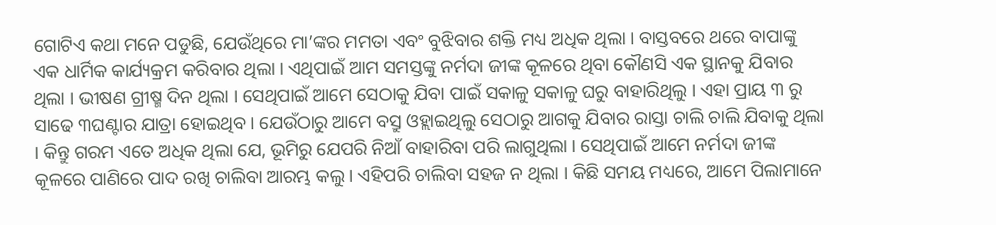ଗୋଟିଏ କଥା ମନେ ପଡୁଛି, ଯେଉଁଥିରେ ମା’ଙ୍କର ମମତା ଏବଂ ବୁଝିବାର ଶକ୍ତି ମଧ୍ୟ ଅଧିକ ଥିଲା । ବାସ୍ତବରେ ଥରେ ବାପାଙ୍କୁ ଏକ ଧାର୍ମିକ କାର୍ଯ୍ୟକ୍ରମ କରିବାର ଥିଲା । ଏଥିପାଇଁ ଆମ ସମସ୍ତଙ୍କୁ ନର୍ମଦା ଜୀଙ୍କ କୂଳରେ ଥିବା କୌଣସି ଏକ ସ୍ଥାନକୁ ଯିବାର ଥିଲା । ଭୀଷଣ ଗ୍ରୀଷ୍ମ ଦିନ ଥିଲା । ସେଥିପାଇଁ ଆମେ ସେଠାକୁ ଯିବା ପାଇଁ ସକାଳୁ ସକାଳୁ ଘରୁ ବାହାରିଥିଲୁ । ଏହା ପ୍ରାୟ ୩ ରୁ ସାଢେ ୩ଘଣ୍ଟାର ଯାତ୍ରା ହୋଇଥିବ । ଯେଉଁଠାରୁ ଆମେ ବସ୍ରୁ ଓହ୍ଲାଇଥିଲୁ ସେଠାରୁ ଆଗକୁ ଯିବାର ରାସ୍ତା ଚାଲି ଚାଲି ଯିବାକୁ ଥିଲା । କିନ୍ତୁ ଗରମ ଏତେ ଅଧିକ ଥିଲା ଯେ, ଭୂମିରୁ ଯେପରି ନିଆଁ ବାହାରିବା ପରି ଲାଗୁଥିଲା । ସେଥିପାଇଁ ଆମେ ନର୍ମଦା ଜୀଙ୍କ କୂଳରେ ପାଣିରେ ପାଦ ରଖି ଚାଲିବା ଆରମ୍ଭ କଲୁ । ଏହିପରି ଚାଲିବା ସହଜ ନ ଥିଲା । କିଛି ସମୟ ମଧ୍ୟରେ, ଆମେ ପିଲାମାନେ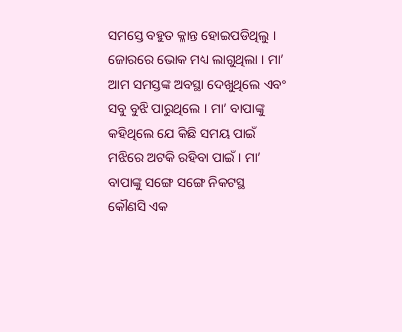ସମସ୍ତେ ବହୁତ କ୍ଳାନ୍ତ ହୋଇପଡିଥିଲୁ । ଜୋରରେ ଭୋକ ମଧ୍ୟ ଲାଗୁଥିଲା । ମା’ ଆମ ସମସ୍ତଙ୍କ ଅବସ୍ଥା ଦେଖୁଥିଲେ ଏବଂ ସବୁ ବୁଝି ପାରୁଥିଲେ । ମା’ ବାପାଙ୍କୁ କହିଥିଲେ ଯେ କିଛି ସମୟ ପାଇଁ ମଝିରେ ଅଟକି ରହିବା ପାଇଁ । ମା’ ବାପାଙ୍କୁ ସଙ୍ଗେ ସଙ୍ଗେ ନିକଟସ୍ଥ କୌଣସି ଏକ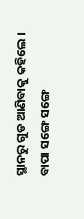ସ୍ଥାନରୁ ଗୁଡ ଆଣିବାକୁ କହିଲେ । ବାପା ସଙ୍ଗେ ସଙ୍ଗେ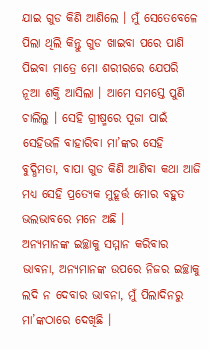ଯାଇ ଗୁଡ କିଣି ଆଣିଲେ । ମୁଁ ସେତେବେଳେ ପିଲା ଥିଲି କିନ୍ତୁ ଗୁଡ ଖାଇବା ପରେ ପାଣି ପିଇବା ମାତ୍ରେ ମୋ ଶରୀରରେ ଯେପରି ନୂଆ ଶକ୍ତି ଆସିଲା । ଆମେ ସମସ୍ତେ ପୁଣି ଚାଲିଲୁ । ସେହି ଗ୍ରୀଷ୍ମରେ ପୂଜା ପାଇଁ ସେହିଭଳି ବାହାରିବା ମା’ଙ୍କର ସେହି ବୁଦ୍ଧିମତା, ବାପା ଗୁଡ କିଣି ଆଣିବା କଥା ଆଜି ମଧ୍ୟ ସେହି ପ୍ରତ୍ୟେକ ମୁହୂର୍ତ୍ତ ମୋର ବହୁତ ଭଲଭାବରେ ମନେ ଅଛି ।
ଅନ୍ୟମାନଙ୍କ ଇଚ୍ଛାକୁ ସମ୍ମାନ କରିବାର ଭାବନା, ଅନ୍ୟମାନଙ୍କ ଉପରେ ନିଜର ଇଚ୍ଛାକୁ ଲଦି ନ ଦେବାର ଭାବନା, ମୁଁ ପିଲାଦିନରୁ ମା’ଙ୍କଠାରେ ଦେଖିଛି ।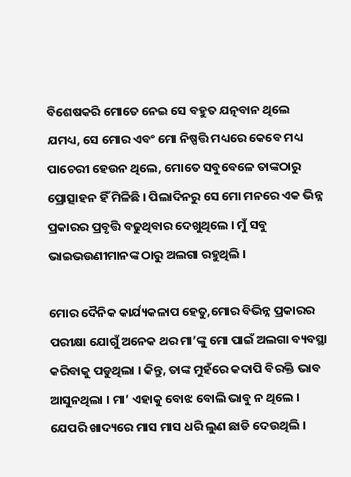ବିଶେଷକରି ମୋତେ ନେଇ ସେ ବହୁତ ଯତ୍ନବାନ ଥିଲେ ଯମଧ୍ୟ, ସେ ମୋର ଏବଂ ମୋ ନିଷ୍ପତ୍ତି ମଧ୍ୟରେ କେବେ ମଧ୍ୟ ପାଚେରୀ ହେଉନ ଥିଲେ, ମୋତେ ସବୁବେଳେ ତାଙ୍କଠାରୁ ପ୍ରୋତ୍ସାହନ ହିଁ ମିଳିଛି । ପିଲାଦିନରୁ ସେ ମୋ ମନରେ ଏକ ଭିନ୍ନ ପ୍ରକାରର ପ୍ରବୃତ୍ତି ବଢୁଥିବାର ଦେଖୁଥିଲେ । ମୁଁ ସବୁ ଭାଇଭଉଣୀମାନଙ୍କ ଠାରୁ ଅଲଗା ରହୁଥିଲି ।

ମୋର ଦୈନିକ କାର୍ଯ୍ୟକଳାପ ହେତୁ,ମୋର ବିଭିନ୍ନ ପ୍ରକାରର ପରୀକ୍ଷା ଯୋଗୁଁ ଅନେକ ଥର ମା’ଙ୍କୁ ମୋ ପାଇଁ ଅଲଗା ବ୍ୟବସ୍ଥା କରିବାକୁ ପଡୁଥିଲା । କିନ୍ତୁ, ତାଙ୍କ ମୁହଁରେ କଦାପି ବିରକ୍ତି ଭାବ ଆସୁନଥିଲା । ମା’ ଏହାକୁ ବୋଝ ବୋଲି ଭାବୁ ନ ଥିଲେ । ଯେପରି ଖାଦ୍ୟରେ ମାସ ମାସ ଧରି ଲୁଣ ଛାଡି ଦେଉଥିଲି ।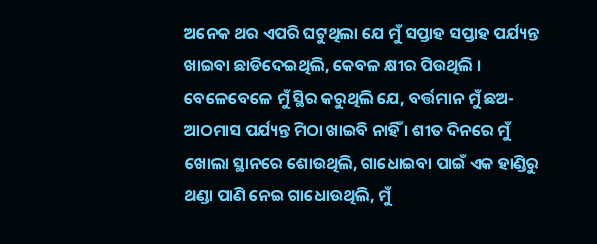ଅନେକ ଥର ଏପରି ଘଟୁଥିଲା ଯେ ମୁଁ ସପ୍ତାହ ସପ୍ତାହ ପର୍ଯ୍ୟନ୍ତ ଖାଇବା ଛାଡିଦେଇଥିଲି, କେବଳ କ୍ଷୀର ପିଉଥିଲି । ବେଳେବେଳେ ମୁଁ ସ୍ଥିର କରୁଥିଲି ଯେ, ବର୍ତ୍ତମାନ ମୁଁ ଛଅ-ଆଠମାସ ପର୍ଯ୍ୟନ୍ତ ମିଠା ଖାଇବି ନାହିଁ । ଶୀତ ଦିନରେ ମୁଁ ଖୋଲା ସ୍ଥାନରେ ଶୋଉଥିଲି, ଗାଧୋଇବା ପାଇଁ ଏକ ହାଣ୍ଡିରୁ ଥଣ୍ଡା ପାଣି ନେଇ ଗାଧୋଉଥିଲି, ମୁଁ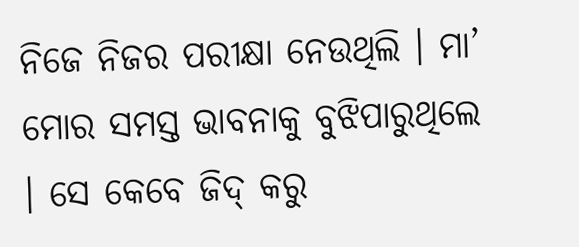ନିଜେ ନିଜର ପରୀକ୍ଷା ନେଉଥିଲି । ମା’ ମୋର ସମସ୍ତ ଭାବନାକୁ ବୁଝିପାରୁଥିଲେ । ସେ କେବେ ଜିଦ୍ କରୁ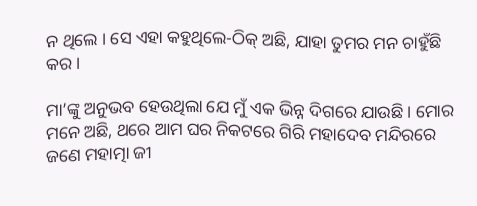ନ ଥିଲେ । ସେ ଏହା କହୁଥିଲେ-ଠିକ୍ ଅଛି, ଯାହା ତୁମର ମନ ଚାହୁଁଛି କର ।

ମା’ଙ୍କୁ ଅନୁଭବ ହେଉଥିଲା ଯେ ମୁଁ ଏକ ଭିନ୍ନ ଦିଗରେ ଯାଉଛି । ମୋର ମନେ ଅଛି, ଥରେ ଆମ ଘର ନିକଟରେ ଗିରି ମହାଦେବ ମନ୍ଦିରରେ ଜଣେ ମହାତ୍ମା ଜୀ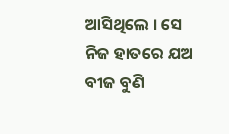ଆସିଥିଲେ । ସେ ନିଜ ହାତରେ ଯଅ ବୀଜ ବୁଣି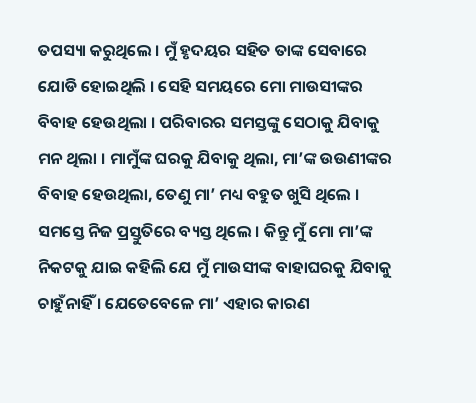ତପସ୍ୟା କରୁଥିଲେ । ମୁଁ ହୃଦୟର ସହିତ ତାଙ୍କ ସେବାରେ ଯୋଡି ହୋଇଥିଲି । ସେହି ସମୟରେ ମୋ ମାଉସୀଙ୍କର ବିବାହ ହେଉଥିଲା । ପରିବାରର ସମସ୍ତଙ୍କୁ ସେଠାକୁ ଯିବାକୁ ମନ ଥିଲା । ମାମୁଁଙ୍କ ଘରକୁ ଯିବାକୁ ଥିଲା, ମା’ଙ୍କ ଉଉଣୀଙ୍କର ବିବାହ ହେଉଥିଲା, ତେଣୁ ମା’ ମଧ୍ୟ ବହୁତ ଖୁସି ଥିଲେ । ସମସ୍ତେ ନିଜ ପ୍ରସ୍ତୁତିରେ ବ୍ୟସ୍ତ ଥିଲେ । କିନ୍ତୁ ମୁଁ ମୋ ମା’ଙ୍କ ନିକଟକୁ ଯାଇ କହିଲି ଯେ ମୁଁ ମାଉସୀଙ୍କ ବାହାଘରକୁ ଯିବାକୁ ଚାହୁଁନାହିଁ । ଯେତେବେଳେ ମା’ ଏହାର କାରଣ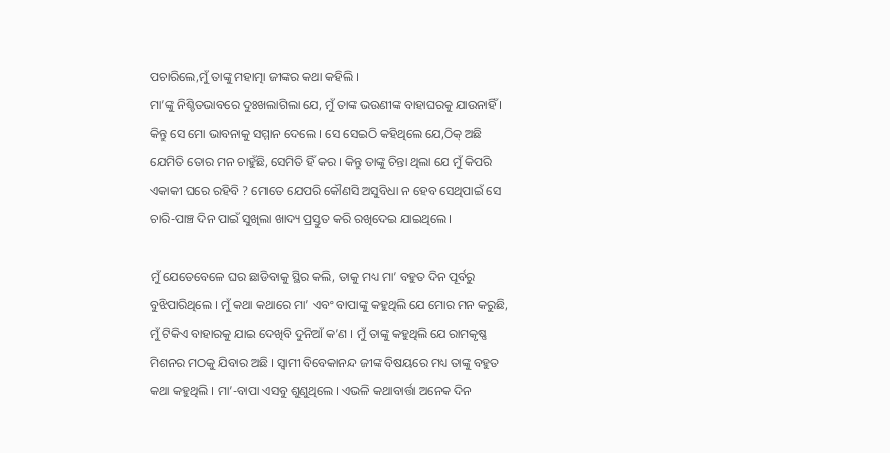ପଚାରିଲେ,ମୁଁ ତାଙ୍କୁ ମହାତ୍ମା ଜୀଙ୍କର କଥା କହିଲି ।
ମା’ଙ୍କୁ ନିଶ୍ଚିତଭାବରେ ଦୁଃଖଲାଗିଲା ଯେ, ମୁଁ ତାଙ୍କ ଭଉଣୀଙ୍କ ବାହାଘରକୁ ଯାଉନାହିଁ । କିନ୍ତୁ ସେ ମୋ ଭାବନାକୁ ସମ୍ମାନ ଦେଲେ । ସେ ସେଇଠି କହିଥିଲେ ଯେ,ଠିକ୍ ଅଛି ଯେମିତି ତୋର ମନ ଚାହୁଁଛି, ସେମିତି ହିଁ କର । କିନ୍ତୁ ତାଙ୍କୁ ଚିନ୍ତା ଥିଲା ଯେ ମୁଁ କିପରି ଏକାକୀ ଘରେ ରହିବି ? ମୋତେ ଯେପରି କୌଣସି ଅସୁବିଧା ନ ହେବ ସେଥିପାଇଁ ସେ ଚାରି-ପାଞ୍ଚ ଦିନ ପାଇଁ ସୁଖିଲା ଖାଦ୍ୟ ପ୍ରସ୍ତୁତ କରି ରଖିଦେଇ ଯାଇଥିଲେ ।

ମୁଁ ଯେତେବେଳେ ଘର ଛାଡିବାକୁ ସ୍ଥିର କଲି, ତାକୁ ମଧ୍ୟ ମା’ ବହୁତ ଦିନ ପୂର୍ବରୁ ବୁଝିପାରିଥିଲେ । ମୁଁ କଥା କଥାରେ ମା’ ଏବଂ ବାପାଙ୍କୁ କହୁଥିଲି ଯେ ମୋର ମନ କରୁଛି, ମୁଁ ଟିକିଏ ବାହାରକୁ ଯାଇ ଦେଖିବି ଦୁନିଆଁ କ’ଣ । ମୁଁ ତାଙ୍କୁ କହୁଥିଲି ଯେ ରାମକୃଷ୍ଣ ମିଶନର ମଠକୁ ଯିବାର ଅଛି । ସ୍ୱାମୀ ବିବେକାନନ୍ଦ ଜୀଙ୍କ ବିଷୟରେ ମଧ୍ୟ ତାଙ୍କୁ ବହୁତ କଥା କହୁଥିଲି । ମା’-ବାପା ଏସବୁ ଶୁଣୁଥିଲେ । ଏଭଳି କଥାବାର୍ତ୍ତା ଅନେକ ଦିନ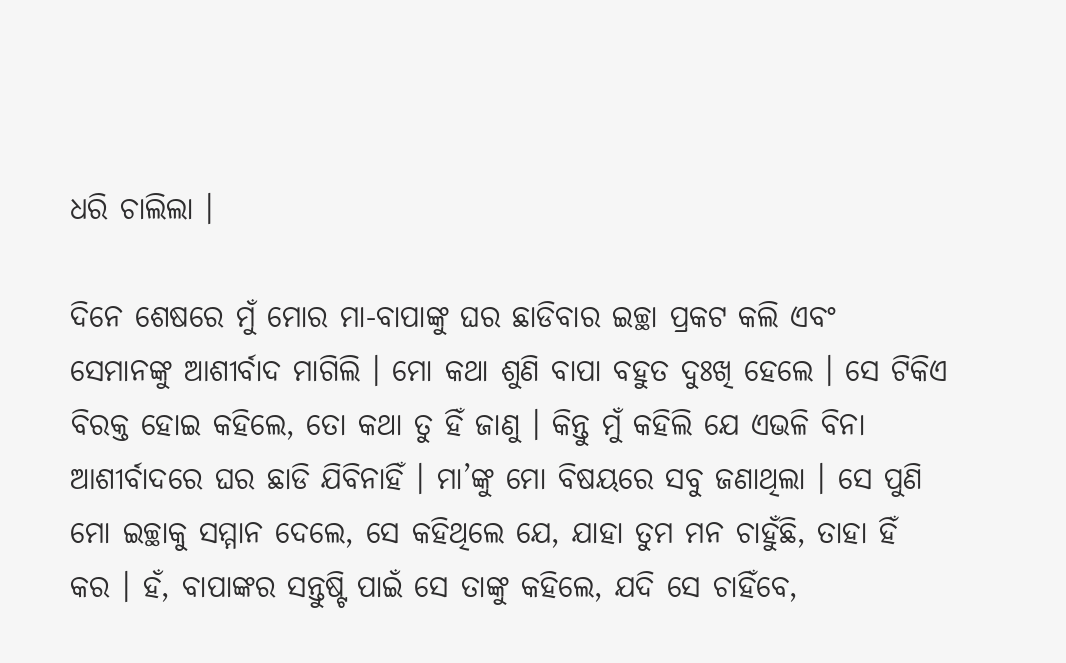ଧରି ଚାଲିଲା ।

ଦିନେ ଶେଷରେ ମୁଁ ମୋର ମା-ବାପାଙ୍କୁ ଘର ଛାଡିବାର ଇଚ୍ଛା ପ୍ରକଟ କଲି ଏବଂ ସେମାନଙ୍କୁ ଆଶୀର୍ବାଦ ମାଗିଲି । ମୋ କଥା ଶୁଣି ବାପା ବହୁତ ଦୁଃଖି ହେଲେ । ସେ ଟିକିଏ ବିରକ୍ତ ହୋଇ କହିଲେ, ତୋ କଥା ତୁ ହିଁ ଜାଣୁ । କିନ୍ତୁ ମୁଁ କହିଲି ଯେ ଏଭଳି ବିନା ଆଶୀର୍ବାଦରେ ଘର ଛାଡି ଯିବିନାହିଁ । ମା’ଙ୍କୁ ମୋ ବିଷୟରେ ସବୁ ଜଣାଥିଲା । ସେ ପୁଣି ମୋ ଇଚ୍ଛାକୁ ସମ୍ମାନ ଦେଲେ, ସେ କହିଥିଲେ ଯେ, ଯାହା ତୁମ ମନ ଚାହୁଁଛି, ତାହା ହିଁ କର । ହଁ, ବାପାଙ୍କର ସନ୍ତୁଷ୍ଟି ପାଇଁ ସେ ତାଙ୍କୁ କହିଲେ, ଯଦି ସେ ଚାହିଁବେ,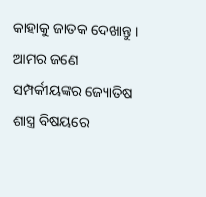କାହାକୁ ଜାତକ ଦେଖାନ୍ତୁ । ଆମର ଜଣେ ସମ୍ପର୍କୀୟଙ୍କର ଜ୍ୟୋତିଷ ଶାସ୍ତ୍ର ବିଷୟରେ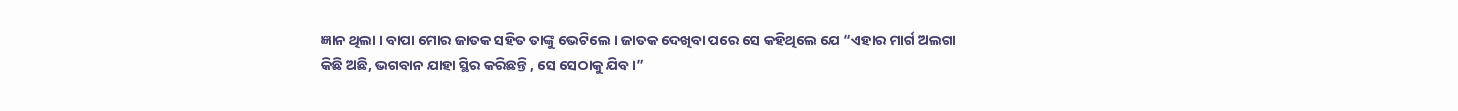ଜ୍ଞାନ ଥିଲା । ବାପା ମୋର ଜାତକ ସହିତ ତାଙ୍କୁ ଭେଟିଲେ । ଜାତକ ଦେଖିବା ପରେ ସେ କହିଥିଲେ ଯେ “ଏହାର ମାର୍ଗ ଅଲଗା କିଛି ଅଛି, ଭଗବାନ ଯାହା ସ୍ଥିର କରିଛନ୍ତି , ସେ ସେଠାକୁ ଯିବ ।”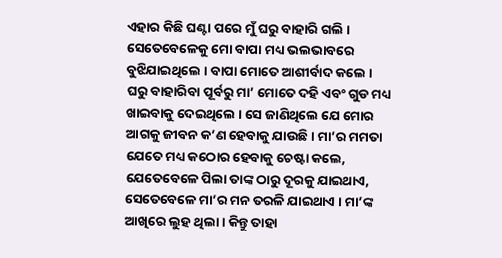ଏହାର କିଛି ଘଣ୍ଟା ପରେ ମୁଁ ଘରୁ ବାହାରି ଗଲି । ସେତେବେଳେକୁ ମୋ ବାପା ମଧ୍ୟ ଭଲଭାବରେ ବୁଝିଯାଇଥିଲେ । ବାପା ମୋତେ ଆଶୀର୍ବାଦ କଲେ । ଘରୁ ବାହାରିବା ପୂର୍ବରୁ ମା’ ମୋତେ ଦହି ଏବଂ ଗୁଡ ମଧ୍ୟ ଖାଇବାକୁ ଦେଇଥିଲେ । ସେ ଜାଣିଥିଲେ ଯେ ମୋର ଆଗକୁ ଜୀବନ କ’ଣ ହେବାକୁ ଯାଉଛି । ମା’ର ମମତା ଯେତେ ମଧ୍ୟ କଠୋର ହେବାକୁ ଚେଷ୍ଟା କଲେ, ଯେତେବେଳେ ପିଲା ତାଙ୍କ ଠାରୁ ଦୂରକୁ ଯାଇଥାଏ, ସେତେବେଳେ ମା’ର ମନ ତରଳି ଯାଇଥାଏ । ମା’ଙ୍କ ଆଖିରେ ଲୁହ ଥିଲା । କିନ୍ତୁ ତାହା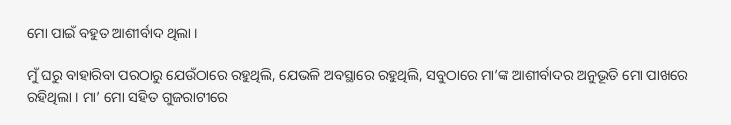ମୋ ପାଇଁ ବହୁତ ଆଶୀର୍ବାଦ ଥିଲା ।

ମୁଁ ଘରୁ ବାହାରିବା ପରଠାରୁ ଯେଉଁଠାରେ ରହୁଥିଲି, ଯେଭଳି ଅବସ୍ଥାରେ ରହୁଥିଲି, ସବୁଠାରେ ମା’ଙ୍କ ଆଶୀର୍ବାଦର ଅନୁଭୂତି ମୋ ପାଖରେ ରହିଥିଲା । ମା’ ମୋ ସହିତ ଗୁଜରାଟୀରେ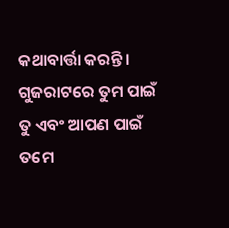କଥାବାର୍ତ୍ତା କରନ୍ତି । ଗୁଜରାଟରେ ତୁମ ପାଇଁ ତୁ ଏବଂ ଆପଣ ପାଇଁ ତମେ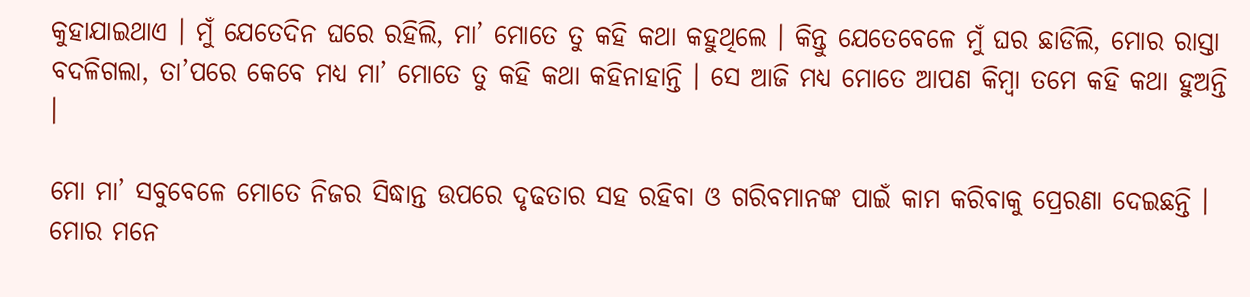କୁହାଯାଇଥାଏ । ମୁଁ ଯେତେଦିନ ଘରେ ରହିଲି, ମା’ ମୋତେ ତୁ କହି କଥା କହୁଥିଲେ । କିନ୍ତୁ ଯେତେବେଳେ ମୁଁ ଘର ଛାଡିଲି, ମୋର ରାସ୍ତା ବଦଳିଗଲା, ତା’ପରେ କେବେ ମଧ୍ୟ ମା’ ମୋତେ ତୁ କହି କଥା କହିନାହାନ୍ତି । ସେ ଆଜି ମଧ୍ୟ ମୋତେ ଆପଣ କିମ୍ବା ତମେ କହି କଥା ହୁଅନ୍ତି ।

ମୋ ମା’ ସବୁବେଳେ ମୋତେ ନିଜର ସିଦ୍ଧାନ୍ତ ଉପରେ ଦୃଢତାର ସହ ରହିବା ଓ ଗରିବମାନଙ୍କ ପାଇଁ କାମ କରିବାକୁ ପ୍ରେରଣା ଦେଇଛନ୍ତି । ମୋର ମନେ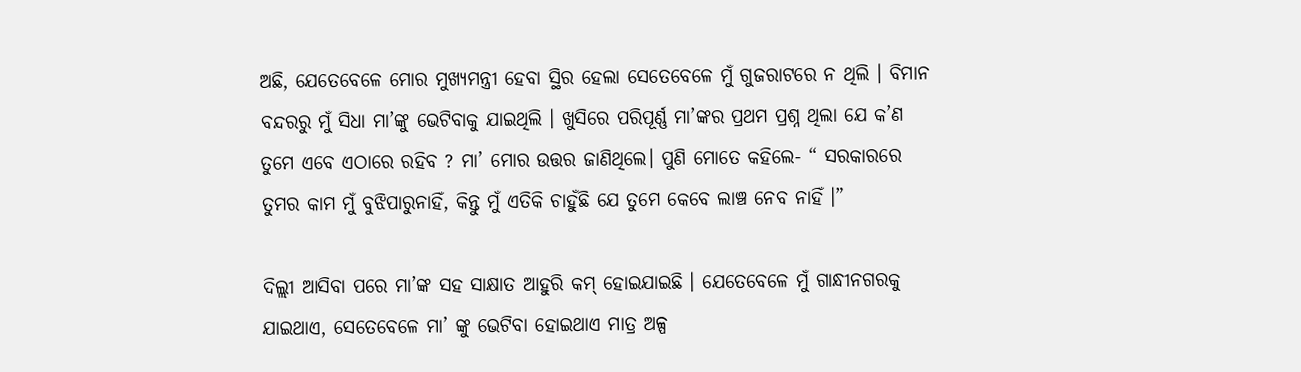ଅଛି, ଯେତେବେଳେ ମୋର ମୁଖ୍ୟମନ୍ତ୍ରୀ ହେବା ସ୍ଥିର ହେଲା ସେତେବେଳେ ମୁଁ ଗୁଜରାଟରେ ନ ଥିଲି । ବିମାନ ବନ୍ଦରରୁ ମୁଁ ସିଧା ମା’ଙ୍କୁ ଭେଟିବାକୁ ଯାଇଥିଲି । ଖୁସିରେ ପରିପୂର୍ଣ୍ଣ ମା’ଙ୍କର ପ୍ରଥମ ପ୍ରଶ୍ନ ଥିଲା ଯେ କ’ଣ ତୁମେ ଏବେ ଏଠାରେ ରହିବ ? ମା’ ମୋର ଉତ୍ତର ଜାଣିଥିଲେ। ପୁଣି ମୋତେ କହିଲେ- “ ସରକାରରେ ତୁମର କାମ ମୁଁ ବୁଝିପାରୁନାହିଁ, କିନ୍ତୁ ମୁଁ ଏତିକି ଚାହୁଁଛି ଯେ ତୁମେ କେବେ ଲାଞ୍ଚ ନେବ ନାହିଁ ।”

ଦିଲ୍ଲୀ ଆସିବା ପରେ ମା’ଙ୍କ ସହ ସାକ୍ଷାତ ଆହୁରି କମ୍ ହୋଇଯାଇଛି । ଯେତେବେଳେ ମୁଁ ଗାନ୍ଧୀନଗରକୁ ଯାଇଥାଏ, ସେତେବେଳେ ମା’ ଙ୍କୁ ଭେଟିବା ହୋଇଥାଏ ମାତ୍ର ଅଳ୍ପ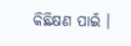କିଛିକ୍ଷଣ ପାଇଁ ।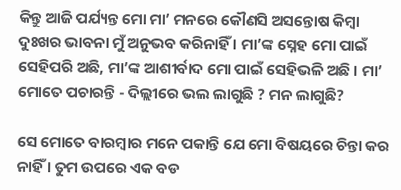କିନ୍ତୁ ଆଜି ପର୍ଯ୍ୟନ୍ତ ମୋ ମା’ ମନରେ କୌଣସି ଅସନ୍ତୋଷ କିମ୍ବା ଦୁଃଖର ଭାବନା ମୁଁ ଅନୁଭବ କରିନାହିଁ । ମା’ଙ୍କ ସ୍ନେହ ମୋ ପାଇଁ ସେହିପରି ଅଛି, ମା’ଙ୍କ ଆଶୀର୍ବାଦ ମୋ ପାଇଁ ସେହିଭଳି ଅଛି । ମା’ ମୋତେ ପଚାରନ୍ତି - ଦିଲ୍ଲୀରେ ଭଲ ଲାଗୁଛି ? ମନ ଲାଗୁଛି?

ସେ ମୋତେ ବାରମ୍ବାର ମନେ ପକାନ୍ତି ଯେ ମୋ ବିଷୟରେ ଚିନ୍ତା କର ନାହିଁ । ତୁମ ଉପରେ ଏକ ବଡ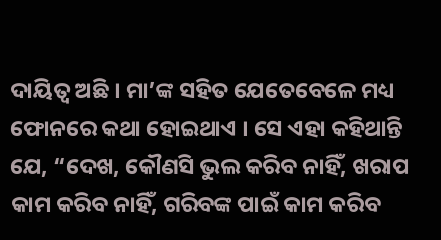ଦାୟିତ୍ୱ ଅଛି । ମା’ଙ୍କ ସହିତ ଯେତେବେଳେ ମଧ୍ୟ ଫୋନରେ କଥା ହୋଇଥାଏ । ସେ ଏହା କହିଥାନ୍ତି ଯେ, “ଦେଖ, କୌଣସି ଭୁଲ କରିବ ନାହିଁ, ଖରାପ କାମ କରିବ ନାହିଁ, ଗରିବଙ୍କ ପାଇଁ କାମ କରିବ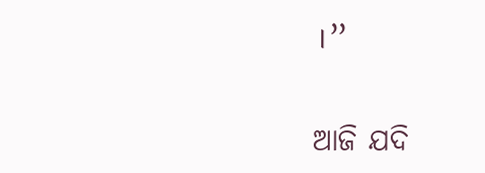।”

ଆଜି ଯଦି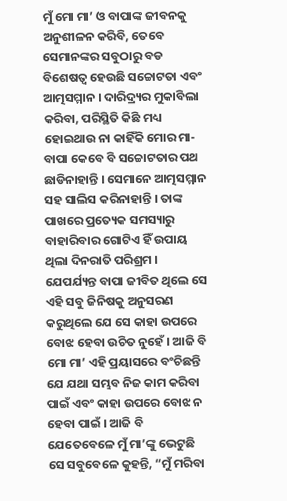ମୁଁ ମୋ ମା’ ଓ ବାପାଙ୍କ ଜୀବନକୁ ଅନୁଶୀଳନ କରିବି, ତେବେ ସେମାନଙ୍କର ସବୁଠାରୁ ବଡ ବିଶେଷତ୍ୱ ହେଉଛି ସଚ୍ଚୋଟତା ଏବଂ ଆତ୍ମସମ୍ମାନ । ଦାରିଦ୍ର୍ୟର ମୁକାବିଲା କରିବା, ପରିସ୍ଥିତି କିଛି ମଧ୍ୟ ହୋଇଥାଉ ନା କାହିଁକି ମୋର ମା-ବାପା କେବେ ବି ସଚ୍ଚୋଟତାର ପଥ ଛାଡିନାହାନ୍ତି । ସେମାନେ ଆତ୍ମସମ୍ମାନ ସହ ସାଲିସ କରିନାହାନ୍ତି । ତାଙ୍କ ପାଖରେ ପ୍ରତ୍ୟେକ ସମସ୍ୟାରୁ ବାହାରିବାର ଗୋଟିଏ ହିଁ ଉପାୟ ଥିଲା ଦିନରାତି ପରିଶ୍ରମ । ଯେପର୍ଯ୍ୟନ୍ତ ବାପା ଜୀବିତ ଥିଲେ ସେ ଏହି ସବୁ ଜିନିଷକୁ ଅନୁସରଣ କରୁଥିଲେ ଯେ ସେ କାହା ଉପରେ ବୋଝ ହେବା ଉଚିତ ନୁହେଁ । ଆଜି ବି ମୋ ମା’ ଏହି ପ୍ରୟାସରେ ବଂଚିଛନ୍ତି ଯେ ଯଥା ସମ୍ଭବ ନିଜ କାମ କରିବା ପାଇଁ ଏବଂ କାହା ଉପରେ ବୋଝ ନ ହେବା ପାଇଁ । ଆଜି ବି ଯେତେବେଳେ ମୁଁ ମା’ଙ୍କୁ ଭେଟୁଛି ସେ ସବୁବେଳେ କୁହନ୍ତି, “ମୁଁ ମରିବା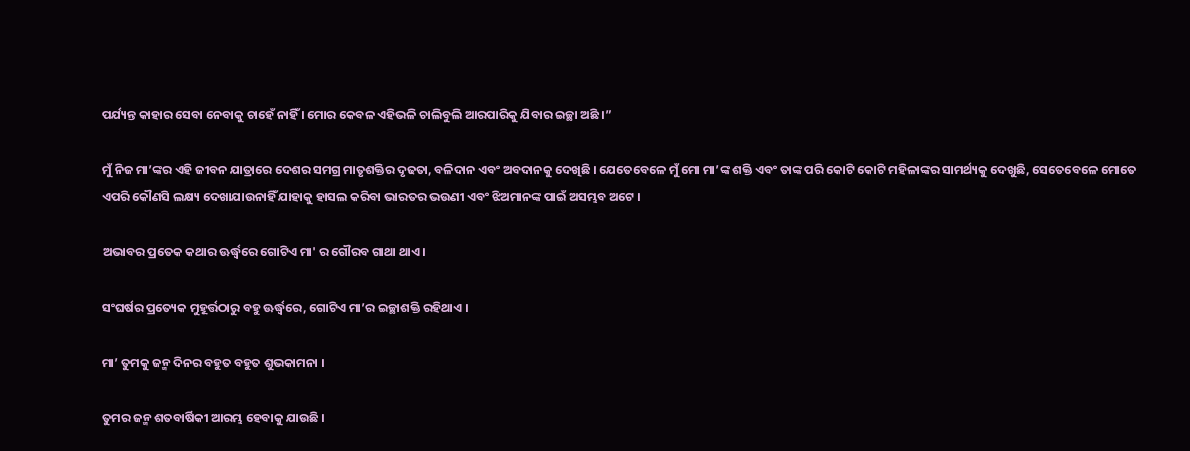ପର୍ଯ୍ୟନ୍ତ କାହାର ସେବା ନେବାକୁ ଚାହେଁ ନାହିଁ । ମୋର କେବଳ ଏହିଭଳି ଚାଲିବୁଲି ଆରପାରିକୁ ଯିବାର ଇଚ୍ଛା ଅଛି ।”

ମୁଁ ନିଜ ମା’ଙ୍କର ଏହି ଜୀବନ ଯାତ୍ରାରେ ଦେଶର ସମଗ୍ର ମାତୃଶକ୍ତିର ଦୃଢତା, ବଳିଦାନ ଏବଂ ଅବଦାନକୁ ଦେଖିଛି । ଯେତେବେଳେ ମୁଁ ମୋ ମା’ଙ୍କ ଶକ୍ତି ଏବଂ ତାଙ୍କ ପରି କୋଟି କୋଟି ମହିଳାଙ୍କର ସାମର୍ଥ୍ୟକୁ ଦେଖୁଛି, ସେତେବେଳେ ମୋତେ ଏପରି କୌଣସି ଲକ୍ଷ୍ୟ ଦେଖାଯାଉନାହିଁ ଯାହାକୁ ହାସଲ କରିବା ଭାରତର ଭଉଣୀ ଏବଂ ଝିଅମାନଙ୍କ ପାଇଁ ଅସମ୍ଭବ ଅଟେ ।

ଅଭାବର ପ୍ରତେକ କଥାର ଊର୍ଦ୍ଧ୍ବରେ ଗୋଟିଏ ମା' ର ଗୌରବ ଗାଥା ଥାଏ ।

ସଂଘର୍ଷର ପ୍ରତ୍ୟେକ ମୁହୂର୍ତ୍ତଠାରୁ ବହୁ ଊର୍ଦ୍ଧ୍ୱରେ, ଗୋଟିଏ ମା’ର ଇଚ୍ଛାଶକ୍ତି ରହିଥାଏ ।

ମା’ ତୁମକୁ ଜନ୍ମ ଦିନର ବହୁତ ବହୁତ ଶୁଭକାମନା ।

ତୁମର ଜନ୍ମ ଶତବାର୍ଷିକୀ ଆରମ୍ଭ ହେବାକୁ ଯାଉଛି ।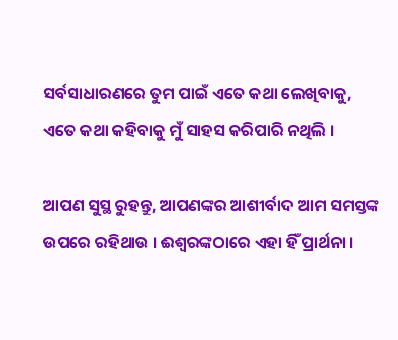ସର୍ବସାଧାରଣରେ ତୁମ ପାଇଁ ଏତେ କଥା ଲେଖିବାକୁ, ଏତେ କଥା କହିବାକୁ ମୁଁ ସାହସ କରିପାରି ନଥିଲି ।

ଆପଣ ସୁସ୍ଥ ରୁହନ୍ତୁ, ଆପଣଙ୍କର ଆଶୀର୍ବାଦ ଆମ ସମସ୍ତଙ୍କ ଉପରେ ରହିଥାଉ । ଈଶ୍ୱରଙ୍କଠାରେ ଏହା ହିଁ ପ୍ରାର୍ଥନା ।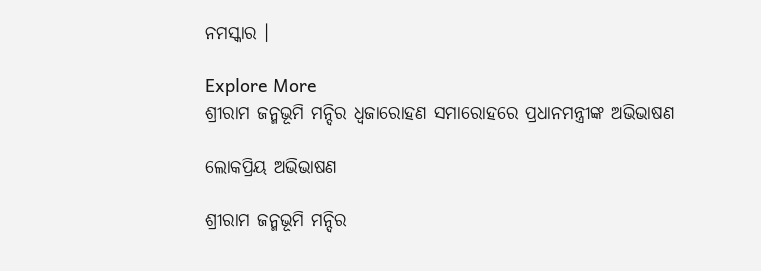ନମସ୍କାର ।

Explore More
ଶ୍ରୀରାମ ଜନ୍ମଭୂମି ମନ୍ଦିର ଧ୍ଵଜାରୋହଣ ସମାରୋହରେ ପ୍ରଧାନମନ୍ତ୍ରୀଙ୍କ ଅଭିଭାଷଣ

ଲୋକପ୍ରିୟ ଅଭିଭାଷଣ

ଶ୍ରୀରାମ ଜନ୍ମଭୂମି ମନ୍ଦିର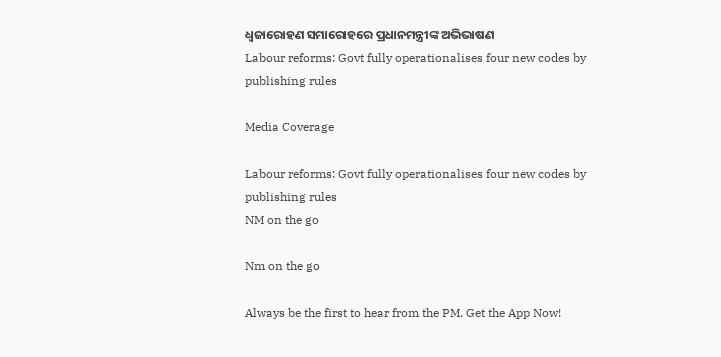ଧ୍ଵଜାରୋହଣ ସମାରୋହରେ ପ୍ରଧାନମନ୍ତ୍ରୀଙ୍କ ଅଭିଭାଷଣ
Labour reforms: Govt fully operationalises four new codes by publishing rules

Media Coverage

Labour reforms: Govt fully operationalises four new codes by publishing rules
NM on the go

Nm on the go

Always be the first to hear from the PM. Get the App Now!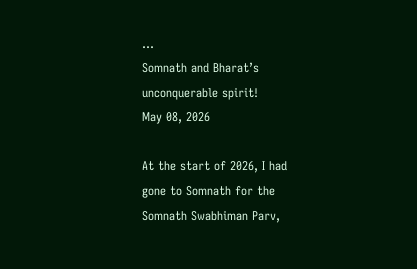...
Somnath and Bharat’s unconquerable spirit!
May 08, 2026

At the start of 2026, I had gone to Somnath for the Somnath Swabhiman Parv,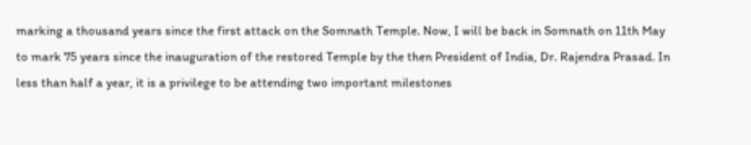marking a thousand years since the first attack on the Somnath Temple. Now, I will be back in Somnath on 11th May to mark 75 years since the inauguration of the restored Temple by the then President of India, Dr. Rajendra Prasad. In less than half a year, it is a privilege to be attending two important milestones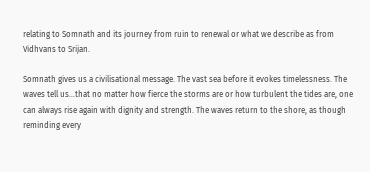relating to Somnath and its journey from ruin to renewal or what we describe as from Vidhvans to Srijan.

Somnath gives us a civilisational message. The vast sea before it evokes timelessness. The waves tell us…that no matter how fierce the storms are or how turbulent the tides are, one can always rise again with dignity and strength. The waves return to the shore, as though reminding every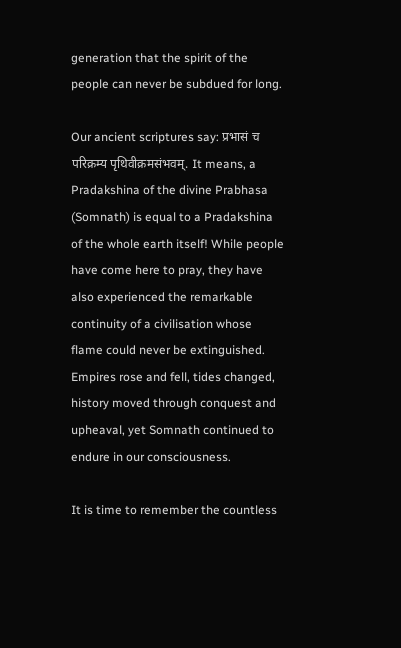generation that the spirit of the people can never be subdued for long.

Our ancient scriptures say: प्रभासं च परिक्रम्य पृथिवीक्रमसंभवम्. It means, a Pradakshina of the divine Prabhasa (Somnath) is equal to a Pradakshina of the whole earth itself! While people have come here to pray, they have also experienced the remarkable continuity of a civilisation whose flame could never be extinguished. Empires rose and fell, tides changed, history moved through conquest and upheaval, yet Somnath continued to endure in our consciousness.

It is time to remember the countless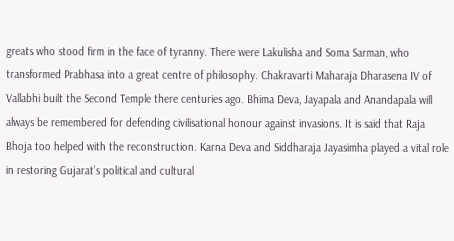greats who stood firm in the face of tyranny. There were Lakulisha and Soma Sarman, who transformed Prabhasa into a great centre of philosophy. Chakravarti Maharaja Dharasena IV of Vallabhi built the Second Temple there centuries ago. Bhima Deva, Jayapala and Anandapala will always be remembered for defending civilisational honour against invasions. It is said that Raja Bhoja too helped with the reconstruction. Karna Deva and Siddharaja Jayasimha played a vital role in restoring Gujarat’s political and cultural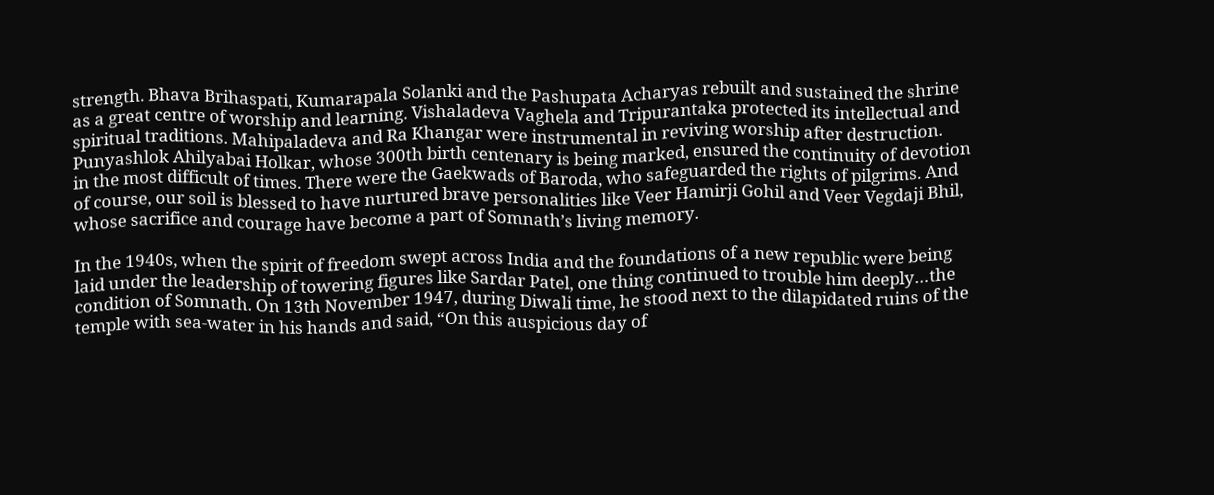strength. Bhava Brihaspati, Kumarapala Solanki and the Pashupata Acharyas rebuilt and sustained the shrine as a great centre of worship and learning. Vishaladeva Vaghela and Tripurantaka protected its intellectual and spiritual traditions. Mahipaladeva and Ra Khangar were instrumental in reviving worship after destruction. Punyashlok Ahilyabai Holkar, whose 300th birth centenary is being marked, ensured the continuity of devotion in the most difficult of times. There were the Gaekwads of Baroda, who safeguarded the rights of pilgrims. And of course, our soil is blessed to have nurtured brave personalities like Veer Hamirji Gohil and Veer Vegdaji Bhil, whose sacrifice and courage have become a part of Somnath’s living memory.

In the 1940s, when the spirit of freedom swept across India and the foundations of a new republic were being laid under the leadership of towering figures like Sardar Patel, one thing continued to trouble him deeply…the condition of Somnath. On 13th November 1947, during Diwali time, he stood next to the dilapidated ruins of the temple with sea-water in his hands and said, “On this auspicious day of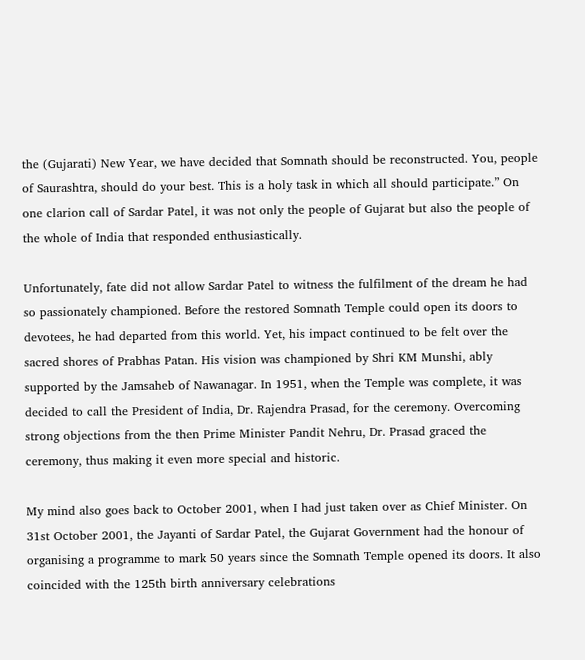the (Gujarati) New Year, we have decided that Somnath should be reconstructed. You, people of Saurashtra, should do your best. This is a holy task in which all should participate.” On one clarion call of Sardar Patel, it was not only the people of Gujarat but also the people of the whole of India that responded enthusiastically.

Unfortunately, fate did not allow Sardar Patel to witness the fulfilment of the dream he had so passionately championed. Before the restored Somnath Temple could open its doors to devotees, he had departed from this world. Yet, his impact continued to be felt over the sacred shores of Prabhas Patan. His vision was championed by Shri KM Munshi, ably supported by the Jamsaheb of Nawanagar. In 1951, when the Temple was complete, it was decided to call the President of India, Dr. Rajendra Prasad, for the ceremony. Overcoming strong objections from the then Prime Minister Pandit Nehru, Dr. Prasad graced the ceremony, thus making it even more special and historic.

My mind also goes back to October 2001, when I had just taken over as Chief Minister. On 31st October 2001, the Jayanti of Sardar Patel, the Gujarat Government had the honour of organising a programme to mark 50 years since the Somnath Temple opened its doors. It also coincided with the 125th birth anniversary celebrations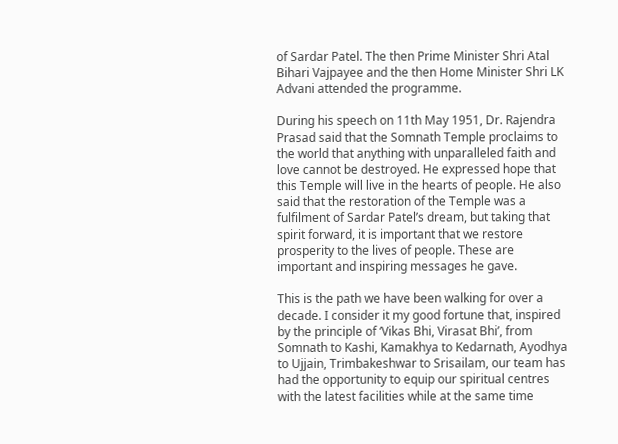of Sardar Patel. The then Prime Minister Shri Atal Bihari Vajpayee and the then Home Minister Shri LK Advani attended the programme.

During his speech on 11th May 1951, Dr. Rajendra Prasad said that the Somnath Temple proclaims to the world that anything with unparalleled faith and love cannot be destroyed. He expressed hope that this Temple will live in the hearts of people. He also said that the restoration of the Temple was a fulfilment of Sardar Patel’s dream, but taking that spirit forward, it is important that we restore prosperity to the lives of people. These are important and inspiring messages he gave.

This is the path we have been walking for over a decade. I consider it my good fortune that, inspired by the principle of ‘Vikas Bhi, Virasat Bhi’, from Somnath to Kashi, Kamakhya to Kedarnath, Ayodhya to Ujjain, Trimbakeshwar to Srisailam, our team has had the opportunity to equip our spiritual centres with the latest facilities while at the same time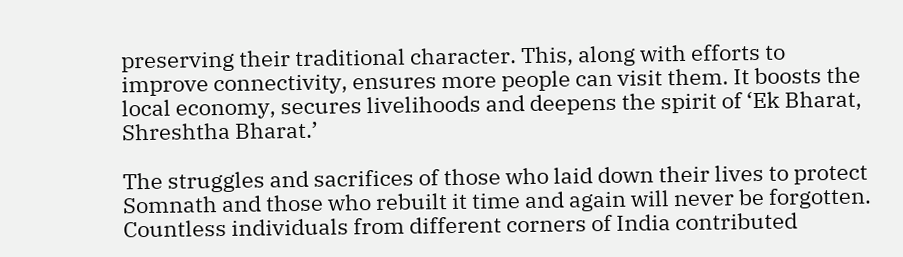preserving their traditional character. This, along with efforts to improve connectivity, ensures more people can visit them. It boosts the local economy, secures livelihoods and deepens the spirit of ‘Ek Bharat, Shreshtha Bharat.’

The struggles and sacrifices of those who laid down their lives to protect Somnath and those who rebuilt it time and again will never be forgotten. Countless individuals from different corners of India contributed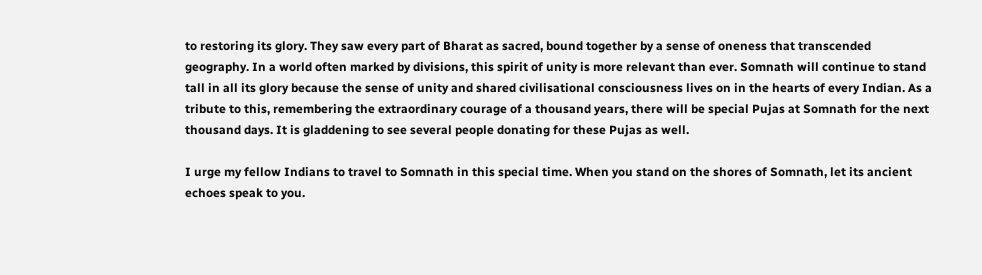to restoring its glory. They saw every part of Bharat as sacred, bound together by a sense of oneness that transcended geography. In a world often marked by divisions, this spirit of unity is more relevant than ever. Somnath will continue to stand tall in all its glory because the sense of unity and shared civilisational consciousness lives on in the hearts of every Indian. As a tribute to this, remembering the extraordinary courage of a thousand years, there will be special Pujas at Somnath for the next thousand days. It is gladdening to see several people donating for these Pujas as well.

I urge my fellow Indians to travel to Somnath in this special time. When you stand on the shores of Somnath, let its ancient echoes speak to you.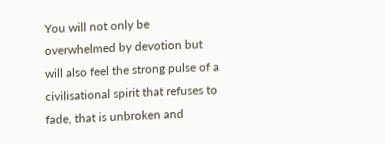You will not only be overwhelmed by devotion but will also feel the strong pulse of a civilisational spirit that refuses to fade, that is unbroken and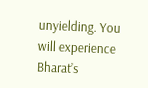unyielding. You will experience Bharat’s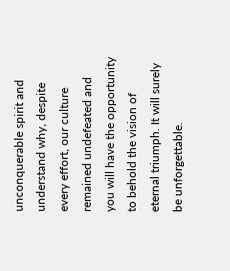unconquerable spirit and understand why, despite every effort, our culture remained undefeated and you will have the opportunity to behold the vision of eternal triumph. It will surely be unforgettable.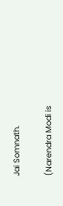Jai Somnath.

(Narendra Modi is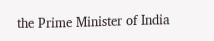the Prime Minister of India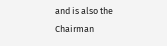and is also the Chairman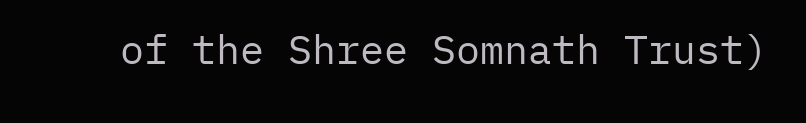of the Shree Somnath Trust)